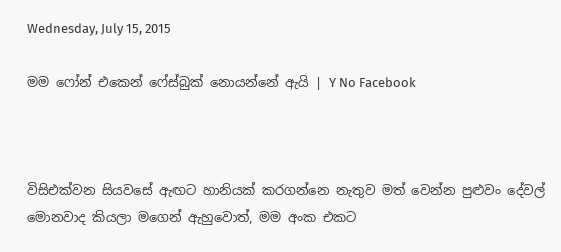Wednesday, July 15, 2015

මම ෆෝන් එකෙන් ෆේස්බුක් නොයන්නේ ඇයි | Y No Facebook



විසිඑක්වන සියවසේ ඇඟට හානියක් කරගන්නෙ නැතුව මත් වෙන්න පුළුවං දේවල් මොනවාද කියලා මගෙන් ඇහුවොත්, මම අංක එකට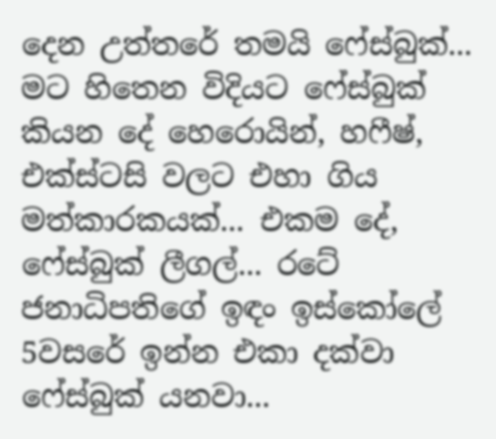දෙන උත්තරේ තමයි ෆේස්බුක්... මට හිතෙන විදියට ෆේස්බුක් කියන දේ හෙරොයින්, හෆීෂ්, එක්ස්ටසි වලට එහා ගිය මත්කාරකයක්... එකම දේ, ෆේස්බුක් ලීගල්... රටේ ජනාධිපතිගේ ඉඳං ඉස්කෝලේ 5වසරේ ඉන්න එකා දක්වා ෆේස්බුක් යනවා...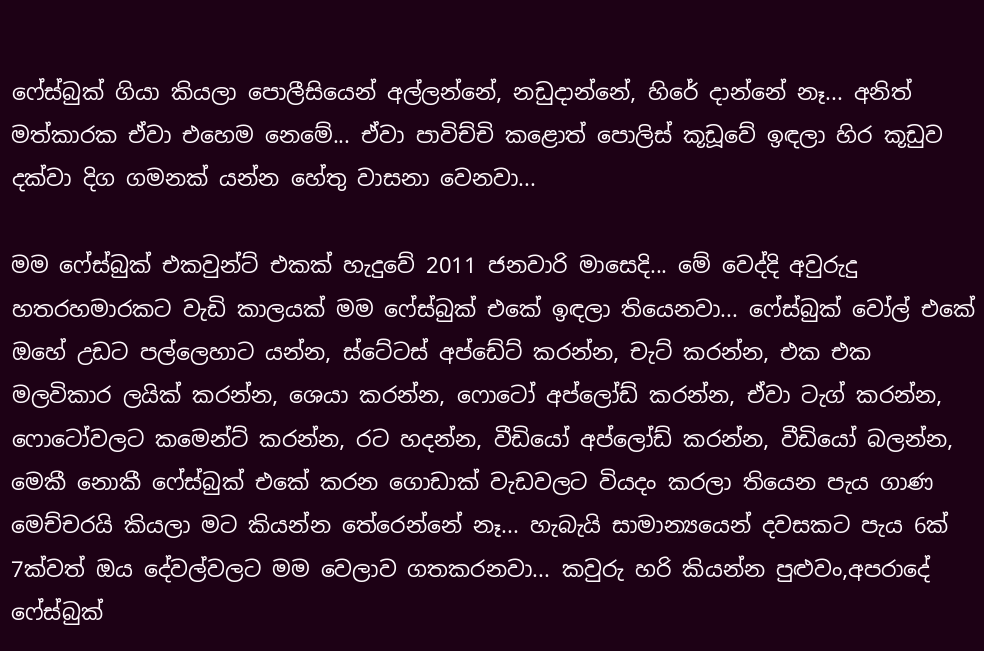ෆේස්බුක් ගියා කියලා පොලීසියෙන් අල්ලන්නේ, නඩුදාන්නේ, හිරේ දාන්නේ නෑ... අනිත් මත්කාරක ඒවා එහෙම නෙමේ... ඒවා පාවිච්චි කළොත් පොලිස් කූඩූවේ ඉඳලා හිර කූඩුව දක්වා දිග ගමනක් යන්න හේතු වාසනා වෙනවා...

මම ෆේස්බුක් එකවුන්ට් එකක් හැදුවේ 2011 ජනවාරි මාසෙදි... මේ වෙද්දි අවුරුදු හතරහමාරකට වැඩි කාලයක් මම ෆේස්බුක් එකේ ඉඳලා තියෙනවා... ෆේස්බුක් වෝල් එකේ ඔහේ උඩට පල්ලෙහාට යන්න, ස්ටේටස් අප්ඩේට් කරන්න, චැට් කරන්න, එක එක මලවිකාර ලයික් කරන්න, ශෙයා කරන්න, ෆොටෝ අප්ලෝඩ් කරන්න, ඒවා ටැග් කරන්න, ෆොටෝවලට කමෙන්ට් කරන්න, රට හදන්න, වීඩියෝ අප්ලෝඩ් කරන්න, වීඩියෝ බලන්න, මෙකී නොකී ෆේස්බුක් එකේ කරන ගොඩාක් වැඩවලට වියදං කරලා තියෙන පැය ගාණ මෙච්චරයි කියලා මට කියන්න තේරෙන්නේ නෑ... හැබැයි සාමාන්‍යයෙන් දවසකට පැය 6ක් 7ක්වත් ඔය දේවල්වලට මම වෙලාව ගතකරනවා... කවුරු හරි කියන්න පුළුවං,අපරාදේ ෆේස්බුක්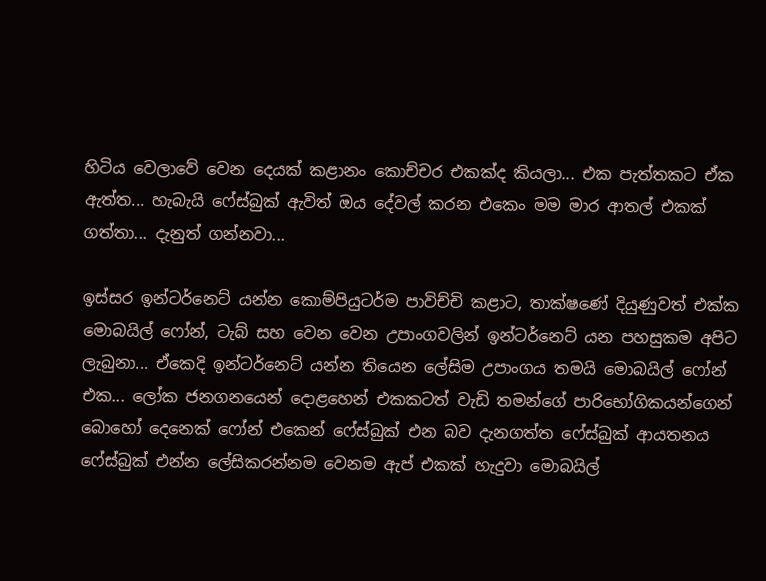හිටිය වෙලාවේ වෙන දෙයක් කළානං කොච්චර එකක්ද කියලා... එක පැත්තකට ඒක ඇත්ත... හැබැයි ෆේස්බුක් ඇවිත් ඔය දේවල් කරන එකෙං මම මාර ආතල් එකක් ගත්තා... දැනුත් ගන්නවා...

ඉස්සර ඉන්ටර්නෙට් යන්න කොම්පියුටර්ම පාවිච්චි කළාට, තාක්ෂණේ දියුණුවත් එක්ක මොබයිල් ෆෝන්, ටැබ් සහ වෙන වෙන උපාංගවලින් ඉන්ටර්නෙට් යන පහසුකම අපිට ලැබුනා... ඒකෙදි ඉන්ටර්නෙට් යන්න තියෙන ලේසිම උපාංගය තමයි මොබයිල් ෆෝන් එක... ලෝක ජනගනයෙන් දොළහෙන් එකකටත් වැඩි තමන්ගේ පාරිභෝගිකයන්ගෙන් බොහෝ දෙනෙක් ෆෝන් එකෙන් ෆේස්බුක් එන බව දැනගත්ත ෆේස්බුක් ආයතනය ෆේස්බුක් එන්න ලේසිකරන්නම වෙනම ඇප් එකක් හැදුවා මොබයිල්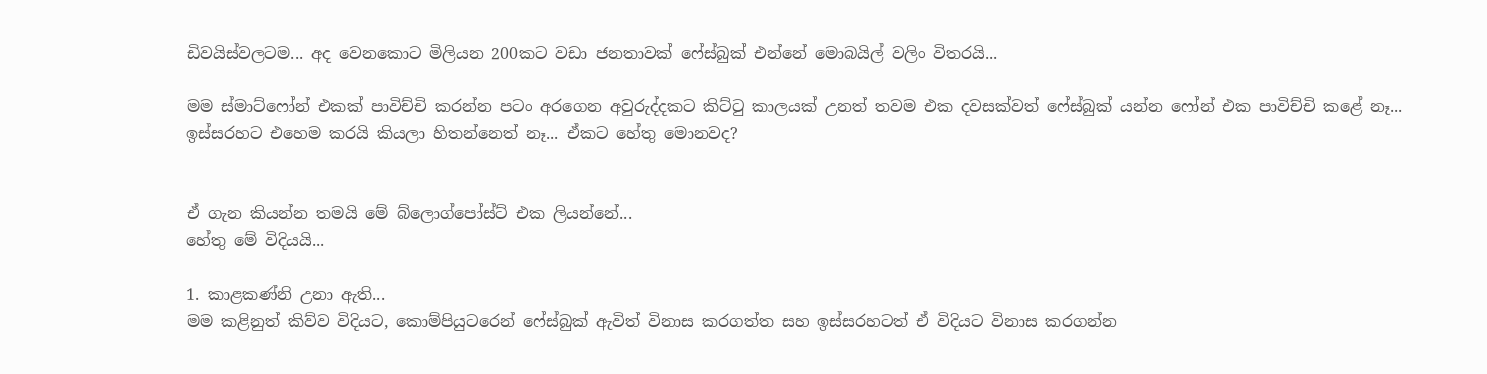ඩිවයිස්වලටම... අද වෙනකොට මිලියන 200කට වඩා ජනතාවක් ෆේස්බුක් එන්නේ මොබයිල් වලිං විතරයි...

මම ස්මාට්ෆෝන් එකක් පාවිච්චි කරන්න පටං අරගෙන අවුරුද්දකට කිට්ටු කාලයක් උනත් තවම එක දවසක්වත් ෆේස්බුක් ‍යන්න ෆෝන් එක පාවිච්චි කළේ නෑ... ඉස්සරහට එහෙම කරයි කියලා හිතන්නෙත් නෑ... ඒකට හේතු මොනවද?


ඒ ගැන කියන්න තමයි මේ බ්ලොග්පෝස්ට් එක ලියන්නේ...
හේතු මේ විදියයි...

1. කාළකණ්නි උනා ඇති...
මම කළිනුත් කිව්ව විදියට, කොම්පියුටරෙන් ෆේස්බුක් ඇවිත් විනාස කරගත්ත සහ ඉස්සරහටත් ඒ විදියට විනාස කරගන්න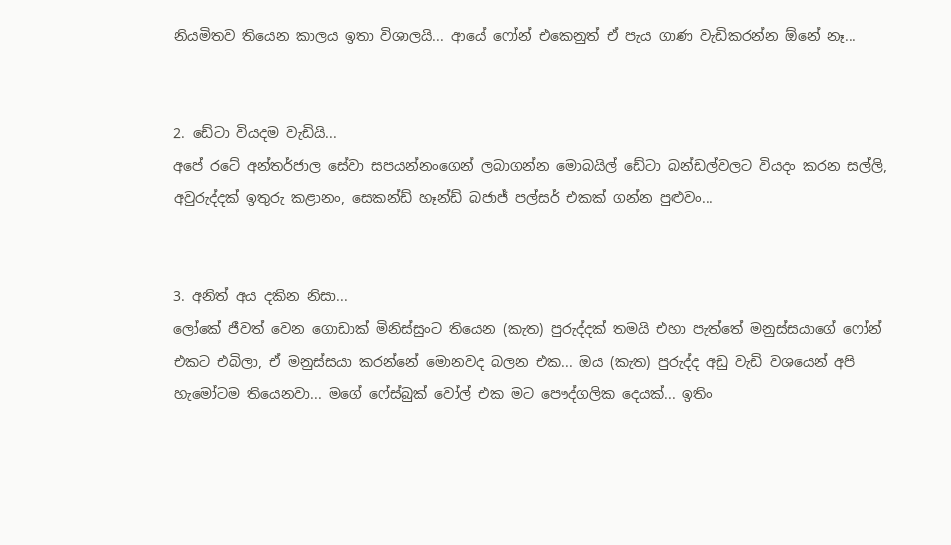නියමිතව තියෙන කාලය ඉතා විශාලයි... ආයේ ෆෝන් එකෙනුත් ඒ පැය ගාණ වැඩිකරන්න ඕනේ නෑ...


2. ඩේටා වියදම වැඩියි...
අපේ රටේ අන්තර්ජාල සේවා සපයන්නංගෙන් ලබාගන්න මොබයිල් ඩේටා බන්ඩල්වලට වියදං කරන සල්ලි, අවුරුද්දක් ඉතුරු කළානං, සෙකන්ඩ් හෑන්ඩ් බජාජ් පල්සර් එකක් ගන්න පුළුවං...


3. අනිත් අය දකින නිසා...
ලෝකේ ජීවත් වෙන ගොඩාක් මිනිස්සුංට තියෙන (කැත) පුරුද්දක් තමයි එහා පැත්තේ මනුස්සයාගේ ෆෝන් එකට එබිලා, ඒ මනුස්සයා කරන්නේ මොනවද බලන එක... ඔය (කැත) පුරුද්ද අඩු වැඩි වශයෙන් අපි හැමෝටම තියෙනවා... මගේ ෆේස්බුක් වෝල් එක මට පෞද්ගලික දෙයක්... ඉතිං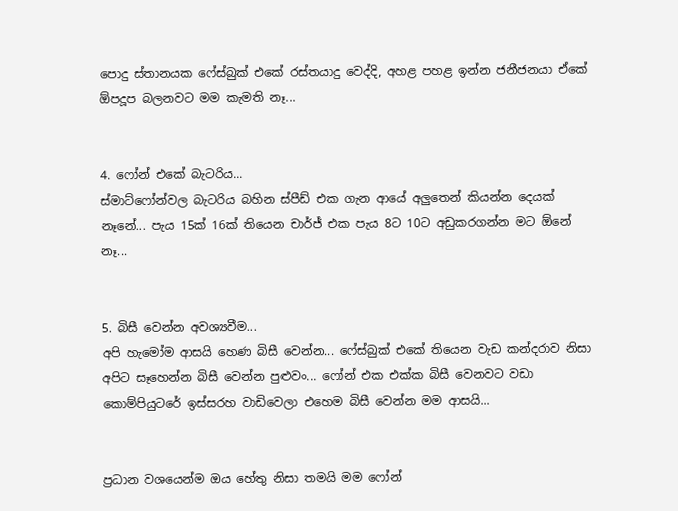පොදු ස්තානයක ෆේස්බුක් එකේ රස්තයාදු වෙද්දි, අහළ පහළ ඉන්න ජනීජනයා ඒකේ ඕපදූප බලනවට මම කැමති නෑ...


4. ෆෝන් එකේ බැටරිය...
ස්මාට්ෆෝන්වල බැටරිය බහින ස්පීඩ් එක ගැන ආයේ අලුතෙන් කියන්න දෙයක් නෑනේ... පැය 15ක් 16ක් තියෙන චාර්ජ් එක පැය 8ට 10ට අඩුකරගන්න මට ඕනේ නෑ...


5. බිසී වෙන්න අවශ්‍යවීම...
අපි හැමෝම ආසයි හෙණ බිසී වෙන්න... ෆේස්බුක් එකේ තියෙන වැඩ කන්දරාව නිසා අපිට සෑහෙන්න බිසී වෙන්න පුළුවං... ෆෝන් එක එක්ක බිසී වෙනවට වඩා කොම්පියුටරේ ඉස්සරහ වාඩිවෙලා එහෙම බිසී වෙන්න මම ආසයි...


ප්‍රධාන වශයෙන්ම ඔය හේතු නිසා තමයි මම ෆෝන්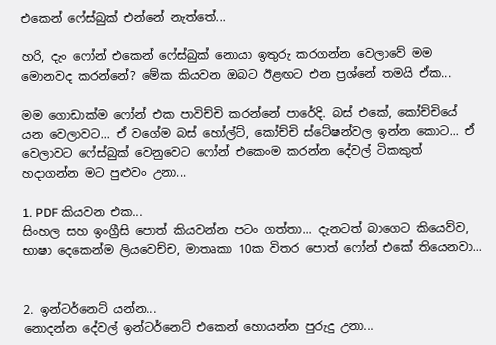එකෙන් ෆේස්බුක් එන්නේ නැත්තේ...

හරි, දැං ෆෝන් එකෙන් ෆේස්බුක් නොයා ඉතුරු කරගන්න වෙලාවේ මම මොනවද කරන්නේ? මේක කියවන ඔබට ඊළඟට එන ප්‍රශ්නේ තමයි ඒක...

මම ගොඩාක්ම ෆෝන් එක පාවිච්චි කරන්නේ පාරේදි. බස් එකේ, කෝච්චියේ යන වෙලාවට... ඒ වගේම බස් හෝල්ට්, කෝච්චි ස්ටේෂන්වල ඉන්න කොට... ඒ වෙලාවට ෆේස්බුක් වෙනුවෙට ෆෝන් එකෙංම කරන්න දේවල් ටිකකුත් හදාගන්න මට පුළුවං උනා...

1. PDF කියවන එක...
සිංහල සහ ඉංග්‍රීසි පොත් කියවන්න පටං ගත්තා... දැනටත් බාගෙට කියෙව්ව, භාෂා දෙකෙන්ම ලියවෙච්ච, මාතෘකා 10ක විතර පොත් ෆෝන් එකේ තියෙනවා...


2. ඉන්ටර්නෙට් යන්න...
නොදන්න දේවල් ඉන්ටර්නෙට් එකෙන් හොයන්න පුරුදු උනා...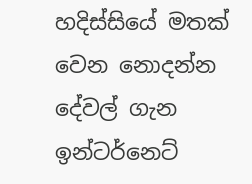හදිස්සියේ මතක් වෙන නොදන්න දේවල් ගැන ඉන්ටර්නෙට්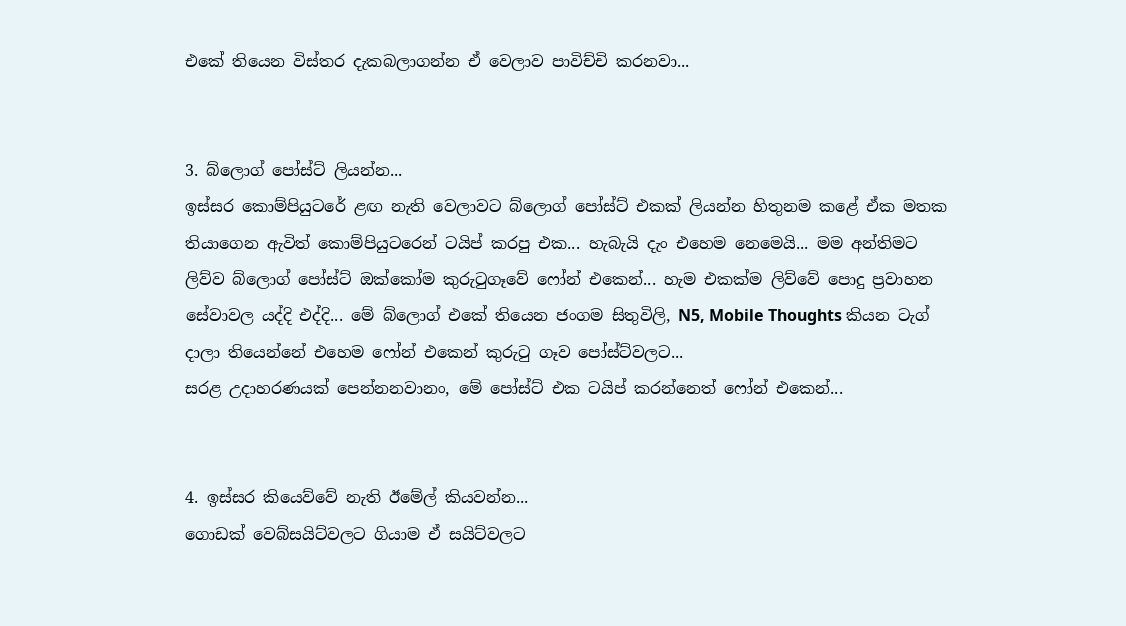එකේ තියෙන විස්තර දැකබලාගන්න ඒ වෙලාව පාවිච්චි කරනවා...


3. බ්ලොග් පෝස්ට් ලියන්න...
ඉස්සර කොම්පියුටරේ ළඟ නැති වෙලාවට බ්ලොග් පෝස්ට් එකක් ලියන්න හිතුනම කළේ ඒක මතක තියාගෙන ඇවිත් කොම්පියුටරෙන් ටයිප් කරපු එක... හැබැයි දැං එහෙම නෙමෙයි... මම අන්තිමට ලිව්ව බ්ලොග් පෝස්ට් ඔක්කෝම කුරුටුගෑවේ ෆෝන් එකෙන්... හැම එකක්ම ලිව්වේ පොදු ප්‍රවාහන සේවාවල යද්දි එද්දි... මේ බ්ලොග් එකේ තියෙන ජංගම සිතුවිලි, N5, Mobile Thoughts කියන ටැග් දාලා තියෙන්නේ එහෙම ෆෝන් එකෙන් කුරුටු ගෑව පෝස්ට්වලට...
සරළ උදාහරණයක් පෙන්නනවානං, මේ පෝස්ට් එක ටයිප් කරන්නෙත් ෆෝන් එකෙන්...


4. ඉස්සර කියෙව්වේ නැති ඊමේල් කියවන්න...
ගොඩක් වෙබ්සයිට්වලට ගියාම ඒ සයිට්වලට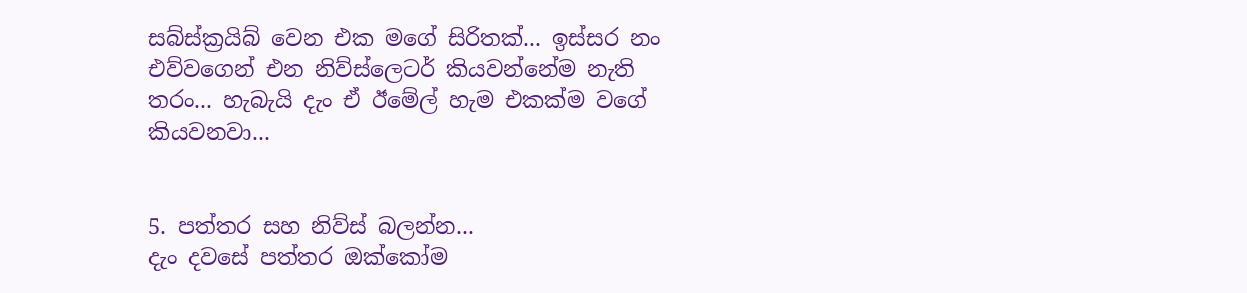සබ්ස්ක්‍රයිබ් වෙන එක මගේ සිරිතක්... ඉස්සර නං එව්වගෙන් එන නිව්ස්ලෙටර් කියවන්නේම නැති තරං... හැබැයි දැං ඒ ඊමේල් හැම එකක්ම වගේ කියවනවා...


5. පත්තර සහ නිව්ස් බලන්න...
දැං දවසේ පත්තර ඔක්කෝම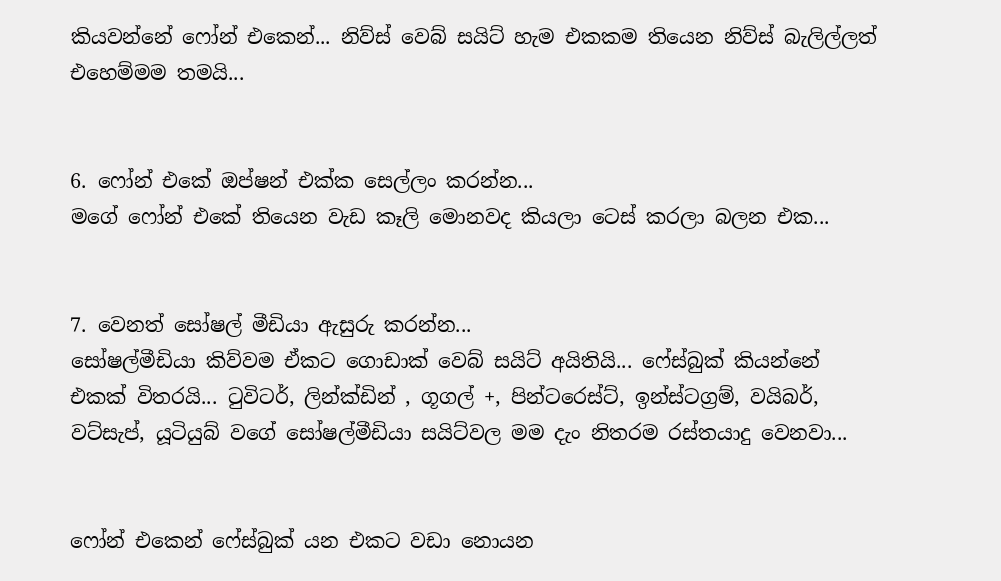කියවන්නේ ෆෝන් එකෙන්... නිව්ස් වෙබ් සයිට් හැම එකකම තියෙන නිව්ස් බැලිල්ලත් එහෙම්මම තමයි...


6. ෆෝන් එකේ ඔප්ෂන් එක්ක සෙල්ලං කරන්න...
මගේ ෆෝන් එකේ තියෙන වැඩ කෑලි මොනවද කියලා ටෙස් කරලා බලන එක...


7. වෙනත් සෝෂල් මීඩියා ඇසුරු කරන්න...
සෝෂල්මීඩියා කිව්වම ඒකට ගොඩාක් වෙබ් සයිට් අයිතියි... ෆේස්බුක් කියන්නේ එකක් විතරයි... ටුවිටර්, ලින්ක්ඩින් , ගූගල් +, පින්ටරෙස්ට්, ඉන්ස්ටග්‍රම්, වයිබර්, වට්සැප්, යූටියුබ් වගේ සෝෂල්මීඩියා සයිට්වල මම දැං නිතරම රස්තයාදු වෙනවා...


ෆෝන් එකෙන් ෆේස්බුක් යන එකට වඩා නොයන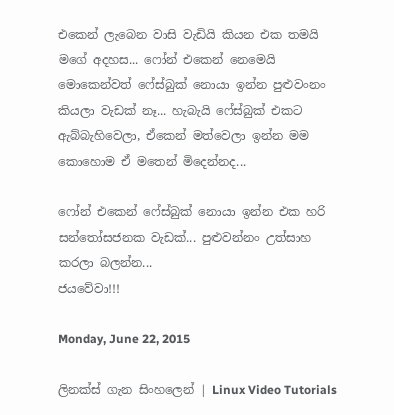එකෙන් ලැබෙන වාසි වැඩියි කියන එක තමයි මගේ අදහස... ෆෝන් එකෙන් නෙමෙයි මොකෙන්වත් ෆේස්බුක් නොයා ඉන්න පුළුවංනං කියලා වැඩක් නෑ... හැබැයි ෆේස්බුක් එකට ඇබ්බැහිවෙලා, ඒකෙන් මත්වෙලා ඉන්න මම කොහොම ඒ මතෙන් මිදෙන්නද...

ෆෝන් එකෙන් ෆේස්බුක් නොයා ඉන්න එක හරි සන්තෝසජනක වැඩක්... පුළුවන්නං උත්සාහ කරලා බලන්න...
ජයවේවා!!!

Monday, June 22, 2015

ලිනක්ස් ගැන සිංහලෙන් | Linux Video Tutorials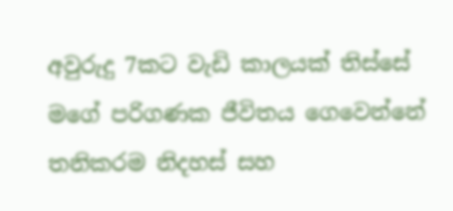අවුරුදු 7කට වැඩි කාලයක් තිස්සේ මගේ පරිගණක ජීවිතය ගෙවෙන්නේ තනිකරම නිදහස් සහ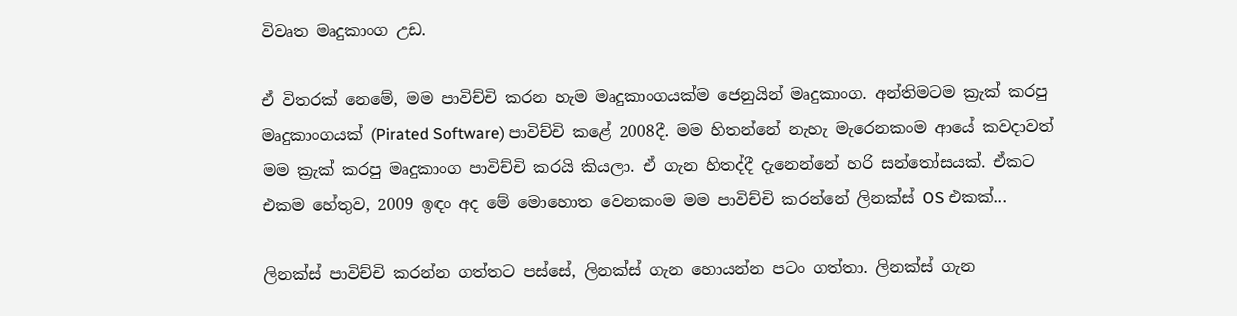විවෘත මෘදුකාංග උඩ.

ඒ විතරක් නෙමේ, මම පාවිච්චි කරන හැම මෘදුකාංගයක්ම ජෙනුයින් මෘදුකාංග. අන්තිමටම ක්‍රැක් කරපු මෘදුකාංගයක් (Pirated Software) පාවිච්චි කළේ 2008දී. මම හිතන්නේ නැහැ මැරෙනකංම ආයේ කවදාවත් මම ක්‍රැක් කරපු මෘදුකාංග පාවිච්චි කරයි කියලා. ඒ ගැන හිතද්දී දැනෙන්නේ හරි සන්තෝසයක්. ඒකට එකම හේතුව, 2009 ඉඳං අද මේ මොහොත වෙනකංම මම පාවිච්චි කරන්නේ ලිනක්ස් OS එකක්...

ලිනක්ස් පාවිච්චි කරන්න ගත්තට පස්සේ, ලිනක්ස් ගැන හොයන්න පටං ගත්තා. ලිනක්ස් ගැන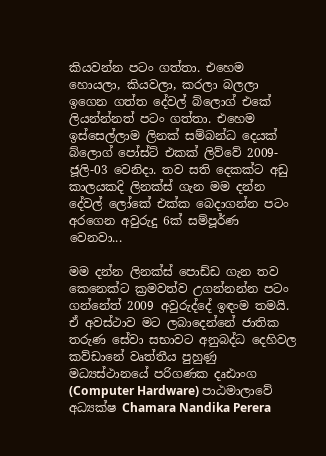කියවන්න පටං ගත්තා. එහෙම හොයලා, කියවලා, කරලා බලලා ඉගෙන ගත්ත දේවල් බ්ලොග් එකේ ලියන්න්නත් පටං ගත්තා. එහෙම ඉස්සෙල්ලාම ලිනක් සම්බන්ධ දෙයක් බ්ලොග් පෝස්ට් එකක් ලිව්වේ 2009-ජූලි-03 වෙනිදා. තව සති දෙකක්ට අඩු කාලයකදි ලිනක්ස් ගැන මම දන්න දේවල් ලෝකේ එක්ක බෙදාගන්න පටං අරගෙන අවුරුදු 6ක් සම්පූර්ණ වෙනවා...

මම දන්න ලිනක්ස් පොඩ්ඩ ගැන තව කෙනෙක්ට ක්‍රමවත්ව උගන්නන්න පටං ගන්නේත් 2009 අවුරුද්දේ ඉඳංම තමයි. ඒ අවස්ථාව මට ලබාදෙන්නේ ජාතික තරුණ සේවා සභාවට අනුබද්ධ දෙහිවල කව්ඩානේ වෘත්තීය පුහුණු මධ්‍යස්ථානයේ පරිගණක දෘඪාංග (Computer Hardware) පාඨමාලාවේ අධ්‍යක්ෂ Chamara Nandika Perera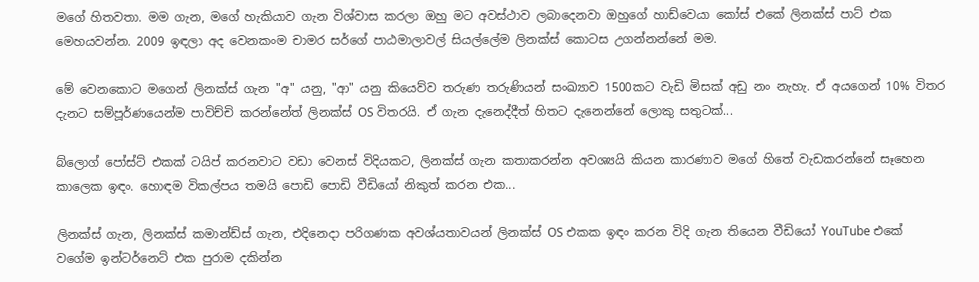මගේ හිතවතා. මම ගැන, මගේ හැකියාව ගැන විශ්වාස කරලා ඔහු මට අවස්ථාව ලබාදෙනවා ඔහුගේ හාඩ්වෙයා කෝස් එකේ ලිනක්ස් පාට් එක මෙහයවන්න. 2009 ඉඳලා අද වෙනකංම චාමර සර්ගේ පාඨමාලාවල් සියල්ලේම ලිනක්ස් කොටස උගන්නන්නේ මම.

මේ වෙනකොට මගෙන් ලිනක්ස් ගැන "අ" යනු, "ආ" යනු කියෙව්ව තරුණ තරුණියන් සංඛ්‍යාව 1500කට වැඩි මිසක් අඩු නං නැහැ. ඒ අයගෙන් 10% විතර දැනට සම්පූර්ණයෙන්ම පාවිච්චි කරන්නේත් ලිනක්ස් OS විතරයි. ඒ ගැන දැනෙද්දීත් හිතට දැනෙන්නේ ලොකු සතුටක්...

බ්ලොග් පෝස්ට් එකක් ටයිප් කරනවාට වඩා වෙනස් විදියකට, ලිනක්ස් ගැන කතාකරන්න අවශ්‍යයි කියන කාරණාව මගේ හිතේ වැඩකරන්නේ සෑහෙන කාලෙක ඉඳං. හොඳම විකල්පය තමයි පොඩි පොඩි වීඩියෝ නිකුත් කරන එක...

ලිනක්ස් ගැන, ලිනක්ස් කමාන්ඩ්ස් ගැන, එදිනෙදා පරිගණක අවශ්යතාවයන් ලිනක්ස් OS එකක ඉඳං කරන විදි ගැන තියෙන වීඩියෝ YouTube එකේ වගේම ඉන්ටර්නෙට් එක පුරාම දකින්න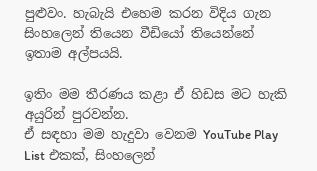පුළුවං. හැබැයි එහෙම කරන විදිය ගැන සිංහලෙන් තියෙන වීඩියෝ තියෙන්නේ ඉතාම අල්පයයි.

ඉතිං මම තීරණය කළා ඒ හිඩස මට හැකි අයුරින් පුරවන්න.
ඒ සඳහා මම හැදුවා වෙනම YouTube Play List එකක්, සිංහලෙන්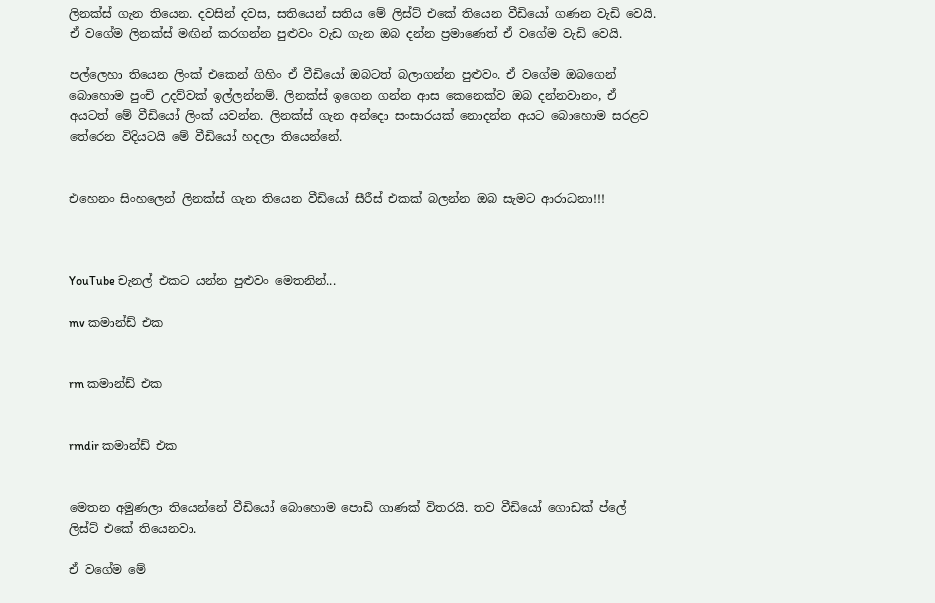ලිනක්ස් ගැන තියෙන. දවසින් දවස, සතියෙන් සතිය මේ ලිස්ට් එකේ තියෙන වීඩියෝ ගණන වැඩි වෙයි. ඒ වගේම ලිනක්ස් මඟින් කරගන්න පුළුවං වැඩ ගැන ඔබ දන්න ප්‍රමාණෙත් ඒ වගේම වැඩි වෙයි.

පල්ලෙහා තියෙන ලිංක් එකෙන් ගිහිං ඒ වීඩියෝ ඔබටත් බලාගන්න පුළුවං. ඒ වගේම ඔබගෙන් බොහොම පුංචි උදව්වක් ඉල්ලන්නම්. ලිනක්ස් ඉගෙන ගන්න ආස කෙනෙක්ව ඔබ දන්නවානං, ඒ අයටත් මේ වීඩියෝ ලිංක් යවන්න. ලිනක්ස් ගැන අන්දො සංසාරයක් නොදන්න අයට බොහොම සරළව තේරෙන විදියටයි මේ වීඩියෝ හදලා තියෙන්නේ.


එහෙනං සිංහලෙන් ලිනක්ස් ගැන තියෙන වීඩියෝ සීරීස් එකක් බලන්න ඔබ සැමට ආරාධනා!!!



YouTube චැනල් එකට යන්න පුළුවං මෙතනින්...

mv කමාන්ඩ් එක


rm කමාන්ඩ් එක


rmdir කමාන්ඩ් එක


මෙතන අමුණලා තියෙන්නේ වීඩියෝ බොහොම පොඩි ගාණක් විතරයි. තව වීඩියෝ ගොඩක් ප්ලේ ලිස්ට් එකේ තියෙනවා.

ඒ වගේම මේ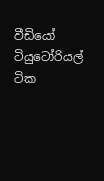වීඩියෝ ටියුටෝරියල් ටික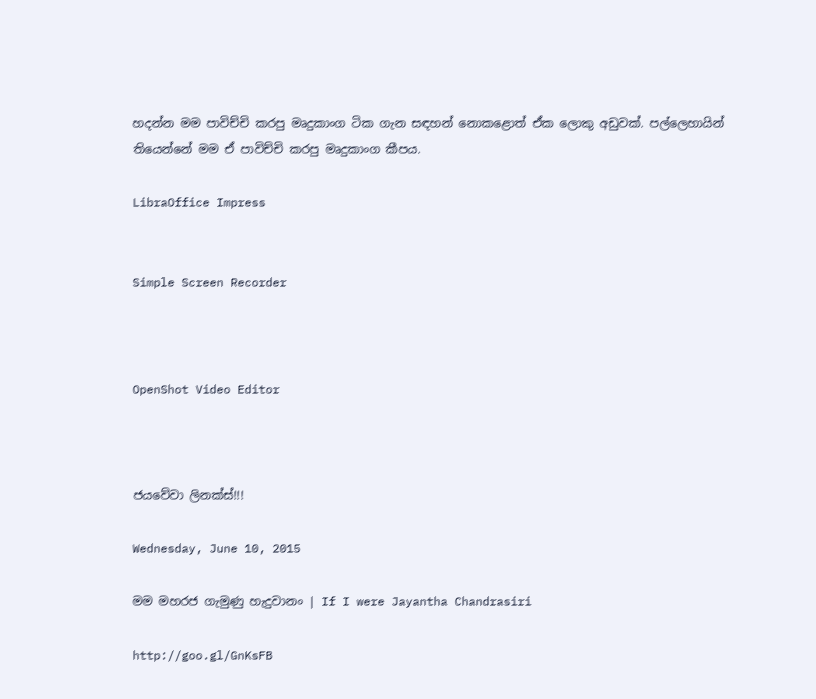හදන්න මම පාවිච්චි කරපු මෘදුකාංග ටික ගැන සඳහන් නොකළොත් ඒක ලොකු අඩුවක්. පල්ලෙහායින් තියෙන්නේ මම ඒ පාවිච්චි කරපු මෘදුකාංග කීපය.

LibraOffice Impress


Simple Screen Recorder



OpenShot Video Editor



ජයවේවා ලිනක්ස්!!!

Wednesday, June 10, 2015

මම මහරජ ගැමුණු හැදුවානං | If I were Jayantha Chandrasiri

http://goo.gl/GnKsFB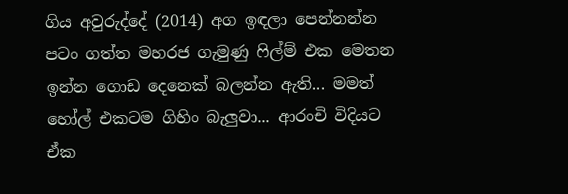ගිය අවුරුද්දේ (2014) අග ඉඳලා පෙන්නන්න පටං ගත්ත මහරජ ගැමුණු ෆිල්ම් එක මෙතන ඉන්න ගොඩ දෙනෙක් බලන්න ඇති... මමත් හෝල් එකටම ගිහිං බැලුවා... ආරංචි විදියට ඒක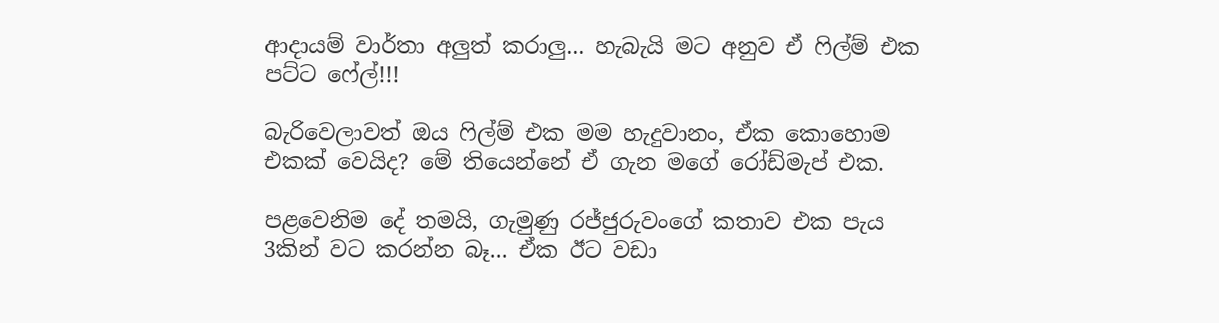ආදායම් වාර්තා අලුත් කරාලු... හැබැයි මට අනුව ඒ ෆිල්ම් එක පට්ට ෆේල්!!!

බැරිවෙලාවත් ඔය ෆිල්ම් එක මම හැදුවානං, ඒක කොහොම එකක් වෙයිද? මේ තියෙන්නේ ඒ ගැන මගේ රෝඩ්මැප් එක.

පළවෙනිම දේ තමයි, ගැමුණු රජ්ජුරුවංගේ කතාව එක පැය 3කින් වට කරන්න බෑ... ඒක ඊට වඩා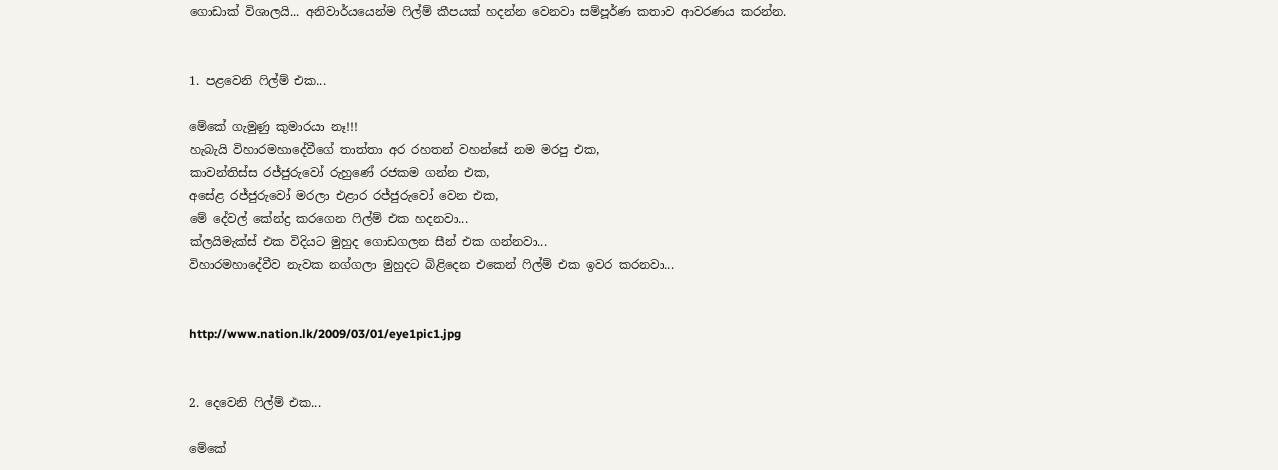ගොඩාක් විශාලයි... අනිවාර්යයෙන්ම ෆිල්ම් කීපයක් හදන්න වෙනවා සම්පූර්ණ කතාව ආවරණය කරන්න.


1. පළවෙනි ෆිල්ම් එක...

මේකේ ගැමුණු කුමාරයා නෑ!!!
හැබැයි විහාරමහාදේවීගේ තාත්තා අර රහතන් වහන්සේ නම මරපු එක,
කාවන්තිස්ස රජ්ජුරුවෝ රුහුණේ රජකම ගන්න එක,
අසේළ රජ්ජුරුවෝ මරලා එළාර රජ්ජුරුවෝ වෙන එක,
මේ දේවල් කේන්ද්‍ර කරගෙන ෆිල්ම් එක හදනවා...
ක්ලයිමැක්ස් එක විදියට මුහුද ගොඩගලන සීන් එක ගන්නවා...
විහාරමහාදේවීව නැවක නග්ගලා මුහුදට බිළිදෙන එකෙන් ෆිල්ම් එක ඉවර කරනවා...


http://www.nation.lk/2009/03/01/eye1pic1.jpg


2. දෙවෙනි ෆිල්ම් එක...

මේකේ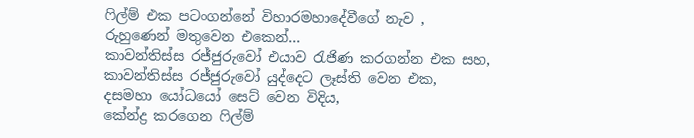ෆිල්ම් එක පටංගන්නේ විහාරමහාදේවීගේ නැව ,
රුහුණෙන් මතුවෙන එකෙන්...
කාවන්තිස්ස රජ්ජුරුවෝ එයාව රැජිණ කරගන්න එක සහ,
කාවන්තිස්ස රජ්ජුරුවෝ යුද්දෙට ලෑස්ති වෙන එක,
දසමහා යෝධයෝ සෙට් වෙන විදිය,
කේන්ද්‍ර කරගෙන ෆිල්ම්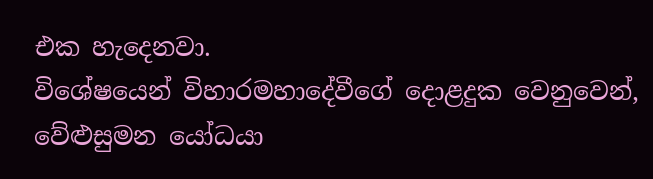එක හැදෙනවා.
විශේෂයෙන් විහාරමහාදේවීගේ දොළදුක වෙනුවෙන්,
වේළුසුමන යෝධයා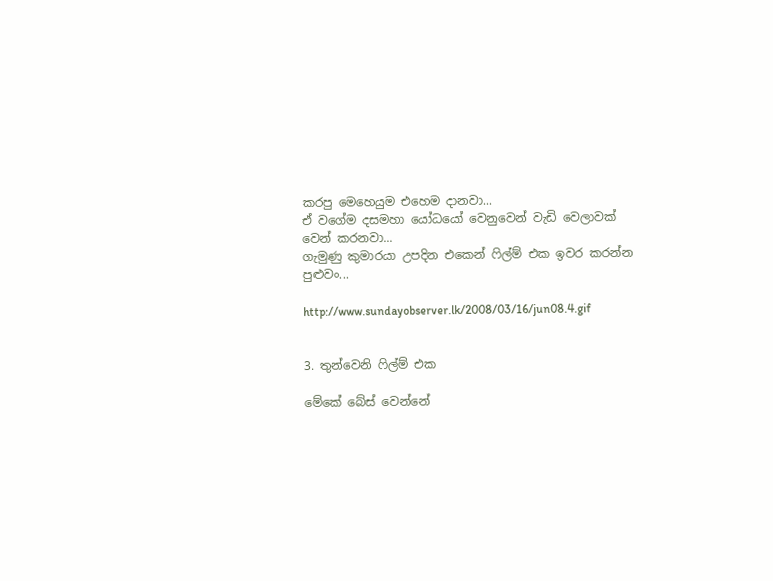කරපු මෙහෙයුම එහෙම දානවා...
ඒ වගේම දසමහා යෝධයෝ වෙනුවෙන් වැඩි වෙලාවක් වෙන් කරනවා...
ගැමුණු කුමාරයා උපදින එකෙන් ෆිල්ම් එක ඉවර කරන්න පුළුවං...

http://www.sundayobserver.lk/2008/03/16/jun08.4.gif


3. තුන්වෙනි ෆිල්ම් එක

මේකේ බේස් වෙන්නේ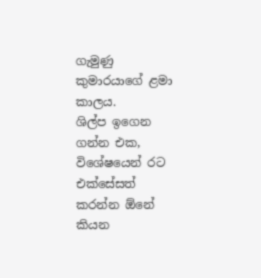ගැමුණු කුමාරයාගේ ළමා කාලය.
ශිල්ප ඉගෙන ගන්න එක,
විශේෂයෙන් රට එක්සේසත් කරන්න ඕනේ කියන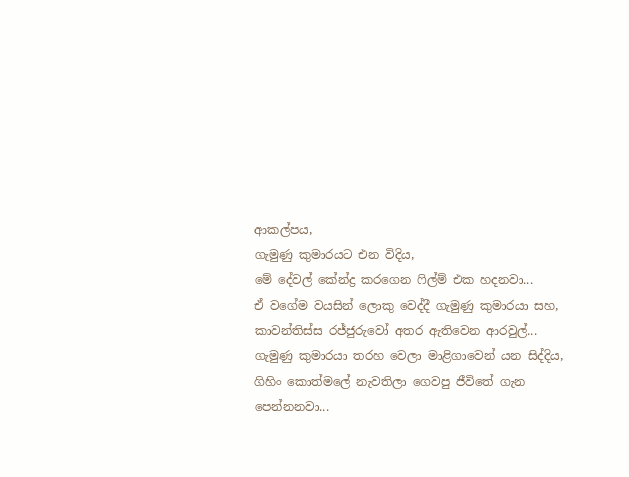ආකල්පය,
ගැමුණු කුමාරයට එන විදිය,
මේ දේවල් කේන්ද්‍ර කරගෙන ෆිල්ම් එක හදනවා...
ඒ වගේම වයසින් ලොකු වෙද්දී ගැමුණු කුමාරයා සහ,
කාවන්තිස්ස රජ්ජුරුවෝ අතර ඇතිවෙන ආරවුල්...
ගැමුණු කුමාරයා තරහ වෙලා මාළිගාවෙන් යන සිද්දිය,
ගිහිං කොත්මලේ නැවතිලා ගෙවපු ජීවිතේ ගැන පෙන්නනවා...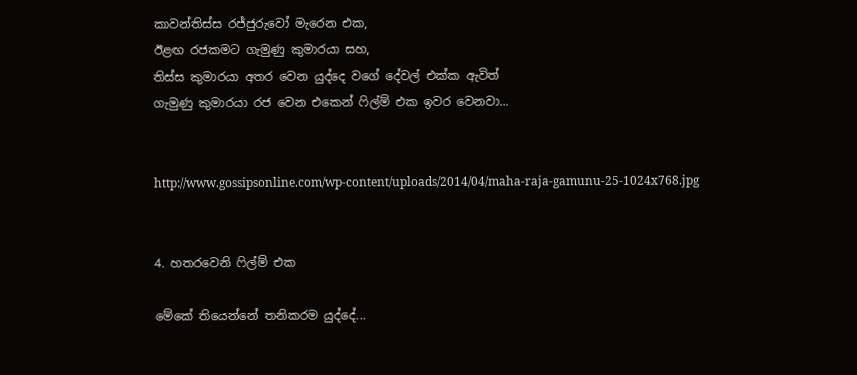කාවන්තිස්ස රජ්ජුරුවෝ මැරෙන එක,
ඊළඟ රජකමට ගැමුණු කුමාරයා සහ,
තිස්ස කුමාරයා අතර වෙන යුද්දෙ වගේ දේවල් එක්ක ඇවිත්
ගැමුණු කුමාරයා රජ වෙන එකෙන් ෆිල්ම් එක ඉවර වෙනවා...


http://www.gossipsonline.com/wp-content/uploads/2014/04/maha-raja-gamunu-25-1024x768.jpg


4. හතරවෙනි ෆිල්ම් එක

මේකේ තියෙන්නේ තනිකරම යුද්දේ...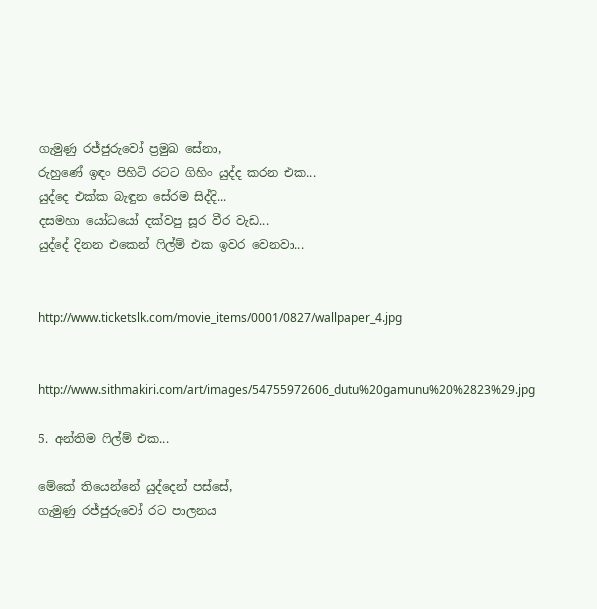ගැමුණු රජ්ජුරුවෝ ප්‍රමුඛ සේනා,
රුහුණේ ඉඳං පිහිටි රටට ගිහිං යුද්ද කරන එක...
යුද්දෙ එක්ක බැඳුන සේරම සිද්දි...
දසමහා යෝධයෝ දක්වපු සූර වීර වැඩ...
යුද්දේ දිනන එකෙන් ෆිල්ම් එක ඉවර වෙනවා...


http://www.ticketslk.com/movie_items/0001/0827/wallpaper_4.jpg


http://www.sithmakiri.com/art/images/54755972606_dutu%20gamunu%20%2823%29.jpg

5. අන්තිම ෆිල්ම් එක...

මේකේ තියෙන්නේ යුද්දෙන් පස්සේ,
ගැමුණු රජ්ජුරුවෝ රට පාලනය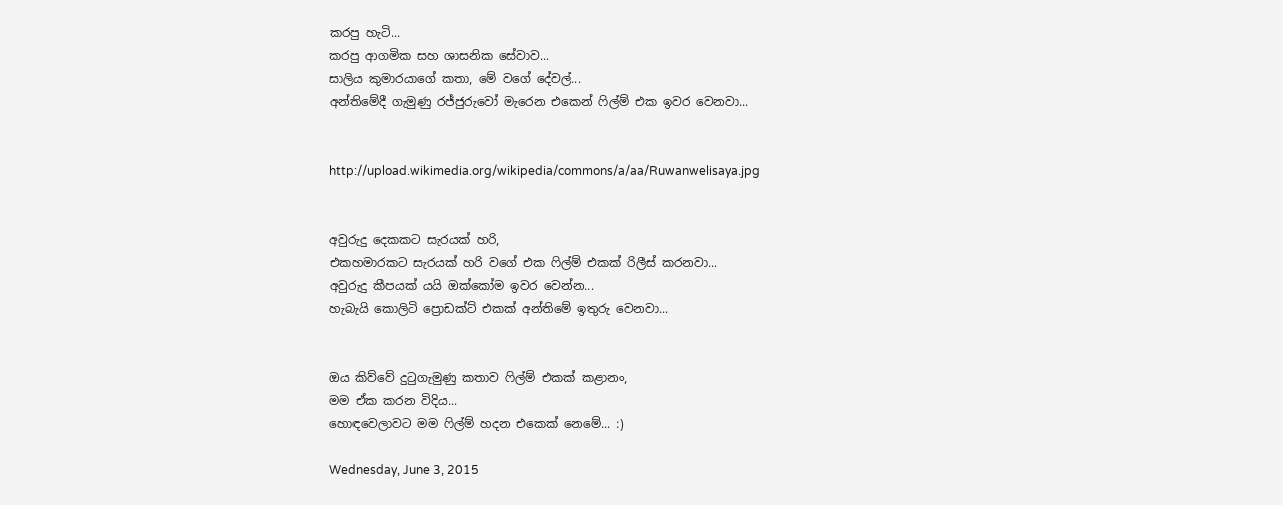කරපු හැටි...
කරපු ආගමික සහ ශාසනික සේවාව...
සාලිය කුමාරයාගේ කතා, මේ වගේ දේවල්...
අන්තිමේදී ගැමුණු රජ්ජුරුවෝ මැරෙන එකෙන් ෆිල්ම් එක ඉවර වෙනවා...


http://upload.wikimedia.org/wikipedia/commons/a/aa/Ruwanwelisaya.jpg


අවුරුදු දෙකකට සැරයක් හරි,
එකහමාරකට සැරයක් හරි වගේ එක ෆිල්ම් එකක් රිලීස් කරනවා...
අවුරුදු කීපයක් යයි ඔක්කෝම ඉවර වෙන්න...
හැබැයි කොලිටි ප්‍රොඩක්ට් එකක් අන්තිමේ ඉතුරු වෙනවා...


ඔය කිව්වේ දුටුගැමුණු කතාව ෆිල්ම් එකක් කළානං,
මම ඒක කරන විදිය...
හොඳවෙලාවට මම ෆිල්ම් හදන එකෙක් නෙමේ... :)

Wednesday, June 3, 2015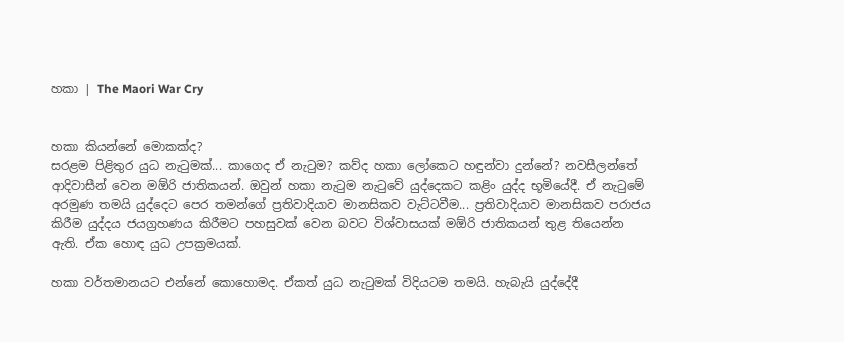හකා | The Maori War Cry


හකා කියන්නේ මොකක්ද?
සරළම පිළිතුර යුධ නැටුමක්... කාගෙද ඒ නැටුම? කව්ද හකා ලෝකෙට හඳුන්වා දුන්නේ? නවසීලන්තේ ආදිවාසීන් වෙන මඕරි ජාතිකයන්. ඔවුන් හකා නැටුම නැටුවේ යුද්දෙකට කළිං යුද්ද භූමියේදී. ඒ නැටුමේ අරමුණ තමයි යුද්දෙට පෙර තමන්ගේ ප්‍රතිවාදියාව මානසිකව වැට්ටවීම... ප්‍රතිවාදියාව මානසිකව පරාජය කිරීම යුද්දය ජයග්‍රහණය කිරීමට පහසුවක් වෙන බවට විශ්වාසයක් මඕරි ජාතිකයන් තුළ තියෙන්න ඇති. ඒක හොඳ යුධ උපක්‍රමයක්.

හකා වර්තමානයට එන්නේ කොහොමද. ඒකත් යුධ නැටුමක් විදියටම තමයි. හැබැයි යුද්දේදී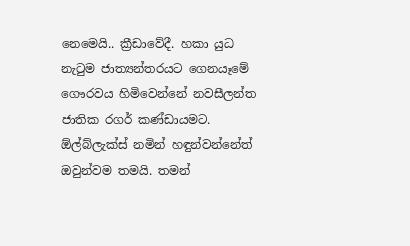නෙමෙයි.. ක්‍රීඩාවේදී. හකා යුධ නැටුම ජාත්‍යන්තරයට ගෙනයෑමේ ගෞරවය හිමිවෙන්නේ නවසීලන්ත ජාතික රගර් කණ්ඩායමට. ඕල්බ්ලැක්ස් නමින් හඳුන්වන්නේත් ඔවුන්වම තමයි. තමන්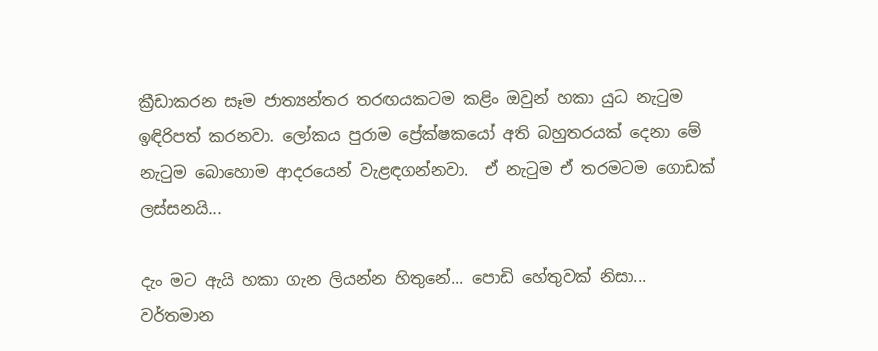ක්‍රීඩාකරන සෑම ජාත්‍යන්තර තරඟයකටම කළිං ඔවුන් හකා යුධ නැටුම ඉඳිරිපත් කරනවා. ලෝකය පුරාම ප්‍රේක්ෂකයෝ අති බහුතරයක් දෙනා මේ නැටුම බොහොම ආදරයෙන් වැළඳගන්නවා.  ඒ නැටුම ඒ තරමටම ගොඩක් ලස්සනයි...

දැං මට ඇයි හකා ගැන ලියන්න හිතුනේ... පොඩි හේතුවක් නිසා... වර්තමාන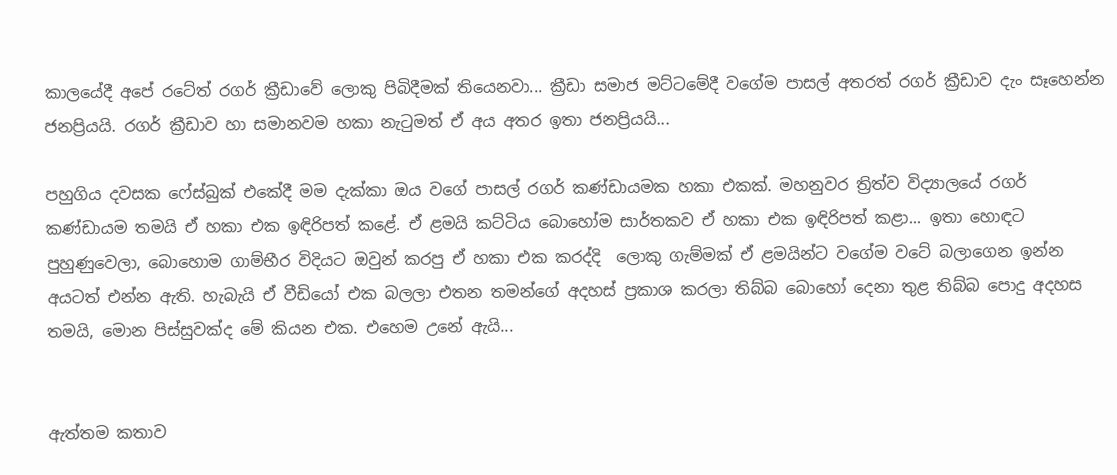කාලයේදී අපේ රටේත් රගර් ක්‍රීඩාවේ ලොකු පිබිදීමක් තියෙනවා... ක්‍රීඩා සමාජ මට්ටමේදී වගේම පාසල් අතරත් රගර් ක්‍රීඩාව දැං සෑහෙන්න ජනප්‍රියයි. රගර් ක්‍රීඩාව හා සමානවම හකා නැටුමත් ඒ අය අතර ඉතා ජනප්‍රියයි...

පහුගිය දවසක ෆේස්බුක් එකේදී මම දැක්කා ඔය වගේ පාසල් රගර් කණ්ඩායමක හකා එකක්. මහනුවර ත්‍රිත්ව විද්‍යාලයේ රගර් කණ්ඩායම තමයි ඒ හකා එක ඉඳිරිපත් කළේ. ඒ ළමයි කට්ටිය බොහෝම සාර්තකව ඒ හකා එක ඉඳිරිපත් කළා... ඉතා හොඳට පුහුණුවෙලා, බොහොම ගාම්භීර විදියට ඔවුන් කරපු ඒ හකා එක කරද්දි  ලොකු ගැම්මක් ඒ ළමයින්ට වගේම වටේ බලාගෙන ඉන්න අයටත් එන්න ඇති. හැබැයි ඒ වීඩියෝ එක බලලා එතන තමන්ගේ අදහස් ප්‍රකාශ කරලා තිබ්බ බොහෝ දෙනා තුළ තිබ්බ පොදු අදහස තමයි, මොන පිස්සුවක්ද මේ කියන එක. එහෙම උනේ ඇයි...


ඇත්තම කතාව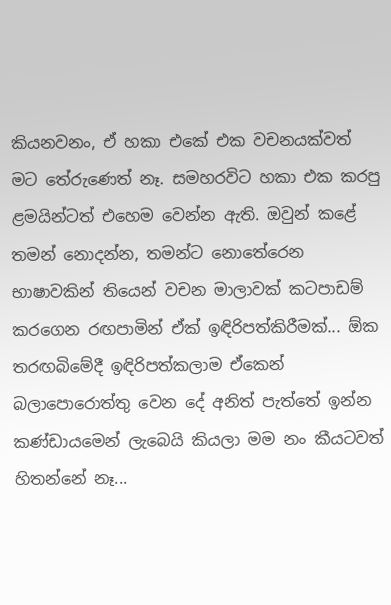කියනවනං, ඒ හකා එකේ එක වචනයක්වත් මට තේරුණෙත් නෑ. සමහරවිට හකා එක කරපු ළමයින්ටත් එහෙම වෙන්න ඇති. ඔවුන් කළේ තමන් නොදන්න, තමන්ට නොතේරෙන භාෂාවකින් තියෙන් වචන මාලාවක් කටපාඩම් කරගෙන රඟපාමින් ඒක් ඉඳිරිපත්කිරීමක්... ඕක තරඟබිමේදී ඉඳිරිපත්කලාම ඒකෙන් බලාපොරොත්තු වෙන දේ අනිත් පැත්තේ ඉන්න කණ්ඩායමෙන් ලැබෙයි කියලා මම නං කීයටවත් හිතන්නේ නෑ...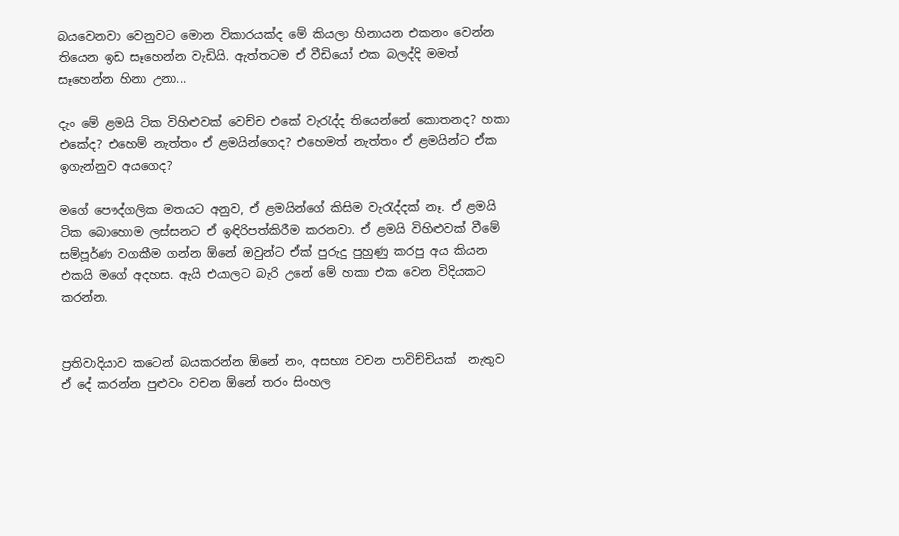බයවෙනවා වෙනුවට මොන විකාරයක්ද මේ කියලා හිනායන එකනං වෙන්න තියෙන ඉඩ සෑහෙන්න වැඩියි. ඇත්තටම ඒ වීඩියෝ එක බලද්දි මමත් සෑහෙන්න හිනා උනා...

දැං මේ ළමයි ටික විහිළුවක් වෙච්ච එකේ වැරැද්ද තියෙන්නේ කොතනද? හකා එකේද? එහෙම් නැත්තං ඒ ළමයින්ගෙද? එහෙමත් නැත්තං ඒ ළමයින්ට ඒක ඉගැන්නුව අයගෙද?

මගේ පෞද්ගලික මතයට අනුව, ඒ ළමයින්ගේ කිසිම වැරැද්දක් නෑ. ඒ ළමයි ටික බොහොම ලස්සනට ඒ ඉඳිරිපත්කිරීම කරනවා. ඒ ළමයි විහිළුවක් වීමේ සම්පූර්ණ වගකීම ගන්න ඕනේ ඔවුන්ට ඒක් පුරුදු පුහුණු කරපු අය කියන එකයි මගේ අදහස. ඇයි එයාලට බැරි උනේ මේ හකා එක වෙන විදියකට කරන්න.


ප්‍රතිවාදියාව කටෙන් බයකරන්න ඕනේ නං, අසභ්‍ය වචන පාවිච්චියක්  නැතුව ඒ දේ කරන්න පුළුවං වචන ඕනේ තරං සිංහල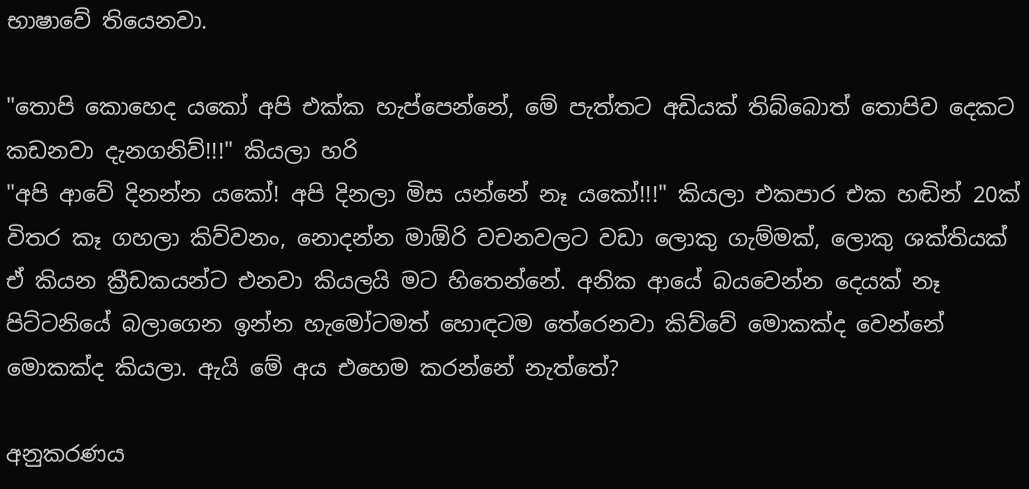භාෂාවේ තියෙනවා.

"තොපි කොහෙද යකෝ අපි එක්ක හැප්පෙන්නේ, මේ පැත්තට අඩියක් තිබ්බොත් තොපිව දෙකට කඩනවා දැනගනිව්!!!" කියලා හරි
"අපි ආවේ දිනන්න යකෝ! අපි දිනලා මිස යන්නේ නෑ යකෝ!!!" කියලා එකපාර එක හඬින් 20ක් විතර කෑ ගහලා කිව්වනං, නොදන්න මාඕරි වචනවලට වඩා ලොකු ගැම්මක්, ලොකු ශක්තියක් ඒ කියන ක්‍රීඩකයන්ට එනවා කියලයි මට හිතෙන්නේ. අනික ආයේ බයවෙන්න දෙයක් නෑ පිට්ටනියේ බලාගෙන ඉන්න හැමෝටමත් හොඳටම තේරෙනවා කිව්වේ මොකක්ද වෙන්නේ මොකක්ද කියලා. ඇයි මේ අය එහෙම කරන්නේ නැත්තේ?

අනුකරණය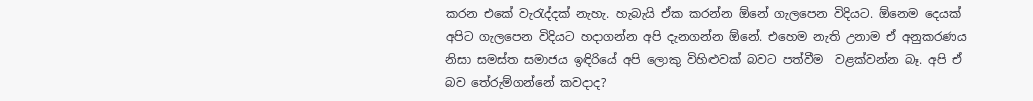කරන එකේ වැරැද්දක් නැහැ. හැබැයි ඒක කරන්න ඕනේ ගැලපෙන විදියට. ඕනෙම දෙයක් අපිට ගැලපෙන විදියට හදාගන්න අපි දැනගන්න ඕනේ. එහෙම නැති උනාම ඒ අනුකරණය නිසා සමස්ත සමාජය ඉඳිරියේ අපි ලොකු විහිළුවක් බවට පත්වීම  වළක්වන්න බෑ. අපි ඒ බව තේරුම්ගන්නේ කවදාද?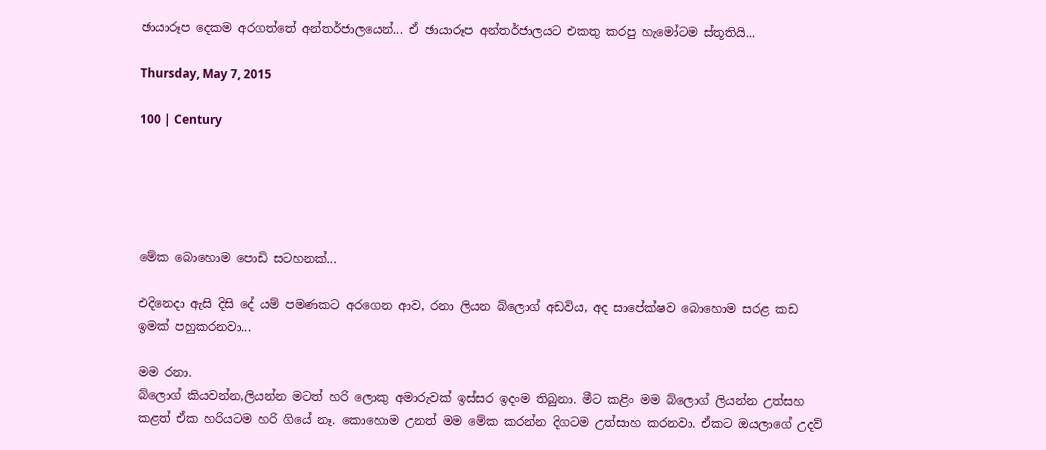ඡායාරූප දෙකම අරගත්තේ අන්තර්ජාලයෙන්... ඒ ඡායාරූප අන්තර්ජාලයට එකතු කරපු හැමෝටම ස්තූතියි...

Thursday, May 7, 2015

100 | Century





මේක බොහොම පොඩි සටහනක්...

එදිනෙදා ඇසි දිසි දේ යම් පමණකට අරගෙන ආව, රනා ලියන බ්ලොග් අඩවිය, අද සාපේක්ෂව බොහොම සරළ කඩ ඉමක් පහුකරනවා...

මම රනා.
බ්ලොග් කියවන්න,ලියන්න මටත් හරි ලොකු අමාරුවක් ඉස්සර ඉ‍දංම තිබුනා. මීට කළිං මම බ්ලොග් ලියන්න උත්සහ කළත් ඒක හරියටම හරි ගියේ නෑ. කොහොම උනත් මම මේක කරන්න දිගටම උත්සාහ කරනවා. ඒකට ඔයලාගේ උදව්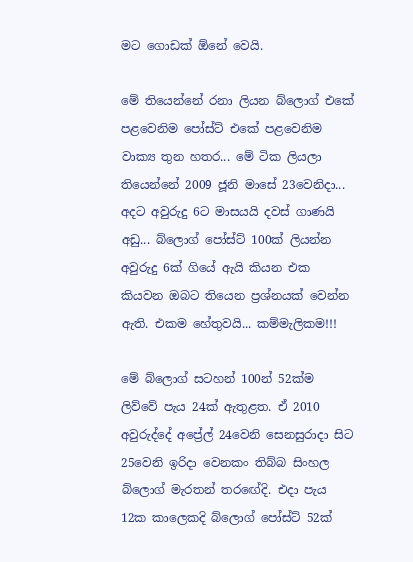මට ගොඩක් ඕනේ වෙයි.

මේ තියෙන්නේ රනා ලියන බ්ලොග් එකේ පළවෙනිම පෝස්ට් එකේ පළවෙනිම වාක්‍ය තුන හතර... මේ ටික ලියලා තියෙන්නේ 2009 ජූනි මාසේ 23වෙනිදා... අදට අවුරුදු 6ට මාසයයි දවස් ගාණයි අඩු... බ්ලොග් පෝස්ට් 100ක් ලියන්න අවුරුදු 6ක් ගියේ ඇයි කියන එක කියවන ඔබට තියෙන ප්‍රශ්නයක් වෙන්න ඇති. එකම හේතුවයි... කම්මැලිකම!!!

මේ බ්ලොග් සටහන් 100න් 52ක්ම ලිව්වේ පැය 24ක් ඇතුළත. ඒ 2010 අවුරුද්දේ අප්‍රේල් 24වෙනි සෙනසුරාදා සිට 25වෙනි ඉරිදා වෙනකං තිබ්බ සිංහල බ්ලොග් මැරතන් තරඟේදි. එදා පැය 12ක කාලෙකදි බ්ලොග් පෝස්ට් 52ක්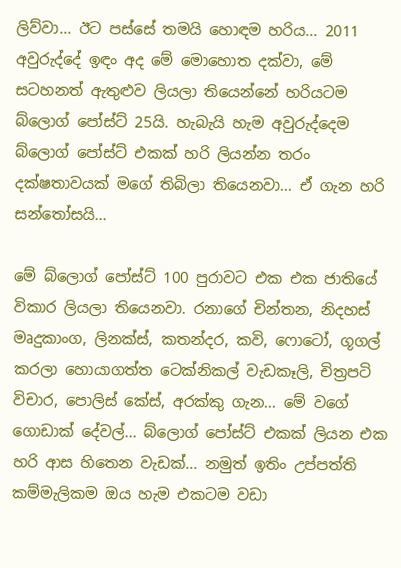ලිව්වා... ඊට පස්සේ තමයි හොඳම හරිය... 2011 අවුරුද්දේ ඉඳං අද මේ මොහොත දක්වා, මේ සටහනත් ඇතුළුව ලියලා තියෙන්නේ හරියටම බ්ලොග් පෝස්ට් 25යි. හැබැයි හැම අවුරුද්දෙම බ්ලොග් පෝස්ට් එකක් හරි ලියන්න තරං දක්ෂතාවයක් මගේ තිබිලා තියෙනවා... ඒ ගැන හරි සන්තෝසයි...

මේ බ්ලොග් පෝස්ට් 100 පුරාවට එක එක ජාතියේ විකාර ලියලා තියෙනවා. රනාගේ චින්තන, නිදහස් මෘදුකාංග, ලිනක්ස්, කතන්දර, කවි, ෆොටෝ, ගූගල් කරලා හොයාගත්ත ටෙක්නිකල් වැඩකෑලි, චිත්‍රපටි විචාර, පොලිස් කේස්, අරක්කු ගැන... මේ වගේ ගොඩාක් දේවල්... බ්ලොග් පෝස්ට් එකක් ලියන එක හරි ආස හිතෙන වැඩක්... නමුත් ඉතිං උප්පත්ති කම්මැලිකම ඔය හැම එකටම වඩා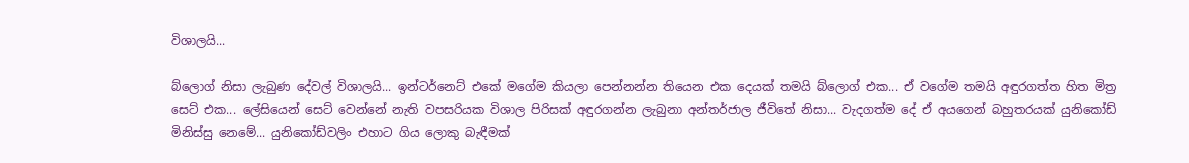විශාලයි...

බ්ලොග් නිසා ලැබුණ දේවල් විශාලයි... ඉන්ටර්නෙට් එකේ මගේම කියලා පෙන්නන්න තියෙන එක දෙයක් තමයි බ්ලොග් එක... ඒ වගේම තමයි අඳුරගත්ත හිත මිත්‍ර සෙට් එක... ලේසියෙන් සෙට් වෙන්නේ නැති වපසරියක විශාල පිරිසක් අඳුරගන්න ලැබුනා අන්තර්ජාල ජීවිතේ නිසා... වැදගත්ම දේ ඒ අයගෙන් බහුතරයක් යුනිකෝඩ් මිනිස්සු නෙමේ... යුනිකෝඩ්වලිං එහාට ගිය ලොකු බැඳීමක්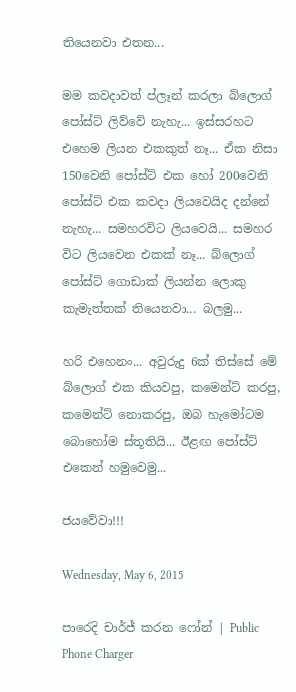තියෙනවා එතන...

මම කවදාවත් ප්ලෑන් කරලා බ්ලොග් පෝස්ට් ලිව්වේ නැහැ... ඉස්සරහට එහෙම ලියන එකකුත් නෑ... ඒක නිසා 150වෙනි පෝස්ට් එක හෝ 200වෙනි පෝස්ට් එක කවදා ලියවෙයිද දන්නේ නැහැ... සමහරවිට ලියවෙයි... සමහර විට ලියවෙන එකක් නෑ... බ්ලොග් පෝස්ට් ගොඩාක් ලියන්න ලොකු කැමැත්තක් තියෙනවා... බලමු...

හරි එහෙනං... අවුරුදු 6ක් තිස්සේ මේ බ්ලොග් එක කියවපු, කමෙන්ට් කරපු, කමෙන්ට් නොකරපු, ඔබ හැමෝටම බොහෝම ස්තූතියි... ඊළඟ පෝස්ට් එකෙන් හමුවෙමු...

ජයවේවා!!!

Wednesday, May 6, 2015

පාරෙදි චාර්ජ් කරන ෆෝන් | Public Phone Charger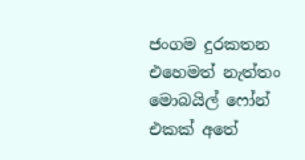ජංගම දුරකතන එහෙමත් නැත්තං මොබයිල් ෆෝන් එකක් අතේ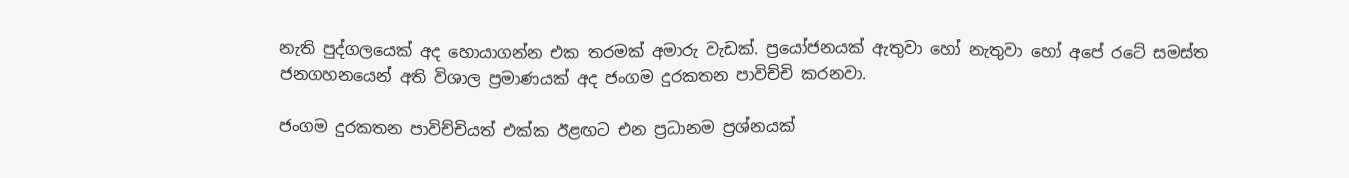නැති පුද්ගලයෙක් අද හොයාගන්න එක තරමක් අමාරු වැඩක්. ප්‍රයෝජනයක් ඇතුවා හෝ නැතුවා හෝ අපේ රටේ සමස්ත ජනගහනයෙන් අති විශාල ප්‍රමාණයක් අද ජංගම දුරකතන පාවිච්චි කරනවා.

ජංගම දුරකතන පාවිච්චියත් එක්ක ඊළඟට එන ප්‍රධානම ප්‍රශ්නයක්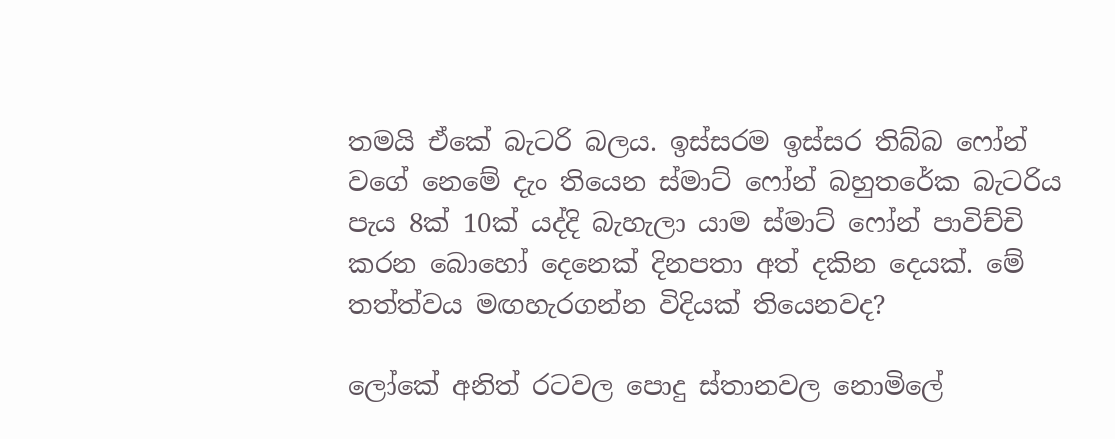තමයි ඒකේ බැටරි බලය. ඉස්සරම ඉස්සර තිබ්බ ෆෝන් වගේ නෙමේ දැං තියෙන ස්මාට් ෆෝන් බහුතරේක බැටරිය පැය 8ක් 10ක් යද්දි බැහැලා යාම ස්මාට් ෆෝන් පාවිච්චි කරන බොහෝ දෙනෙක් දිනපතා අත් දකින දෙයක්. මේ තත්ත්වය මඟහැරගන්න විදියක් තියෙනවද?

ලෝකේ අනිත් රටවල පොදු ස්තානවල නොමිලේ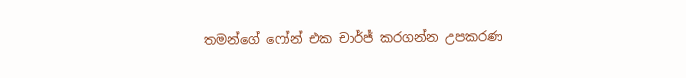තමන්ගේ ෆෝන් එක චාර්ජ් කරගන්න උපකරණ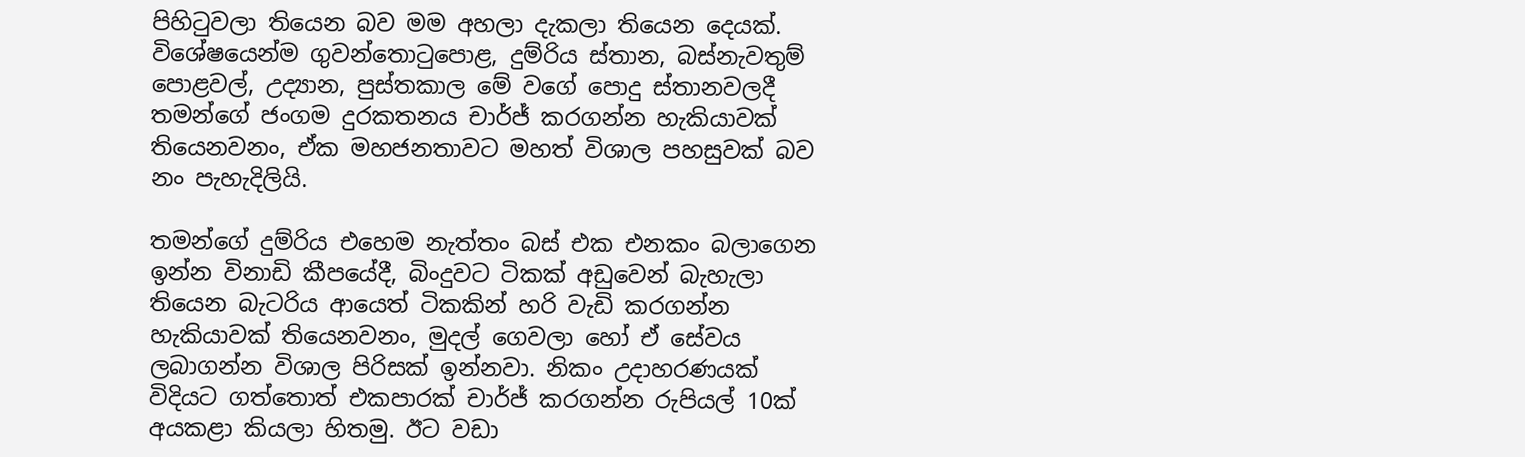පිහිටුවලා තියෙන බව මම අහලා දැකලා තියෙන දෙයක්. විශේෂයෙන්ම ගුවන්තොටුපොළ, දුම්රිය ස්තාන, බස්නැවතුම් පොළවල්, උද්‍යාන, පුස්තකාල මේ වගේ පොදු ස්තානවලදී තමන්ගේ ජංගම දුරකතනය චාර්ජ් කරගන්න හැකියාවක් තියෙනවනං, ඒක මහජනතාවට මහත් විශාල පහසුවක් බව නං පැහැදිලියි.

තමන්ගේ දුම්රිය එහෙම නැත්තං බස් එක එනකං බලාගෙන ඉන්න විනාඩි කීපයේදී, බිංදුවට ටිකක් අඩුවෙන් බැහැලා තියෙන බැටරිය ආයෙත් ටිකකින් හරි වැඩි කරගන්න හැකියාවක් තියෙනවනං, මුදල් ගෙවලා හෝ ඒ සේවය ලබාගන්න විශාල පිරිසක් ඉන්නවා. නිකං උදාහරණයක් විදියට ගත්තොත් එකපාරක් චාර්ජ් කරගන්න රුපියල් 10ක් අයකළා කියලා හිතමු. ඊට වඩා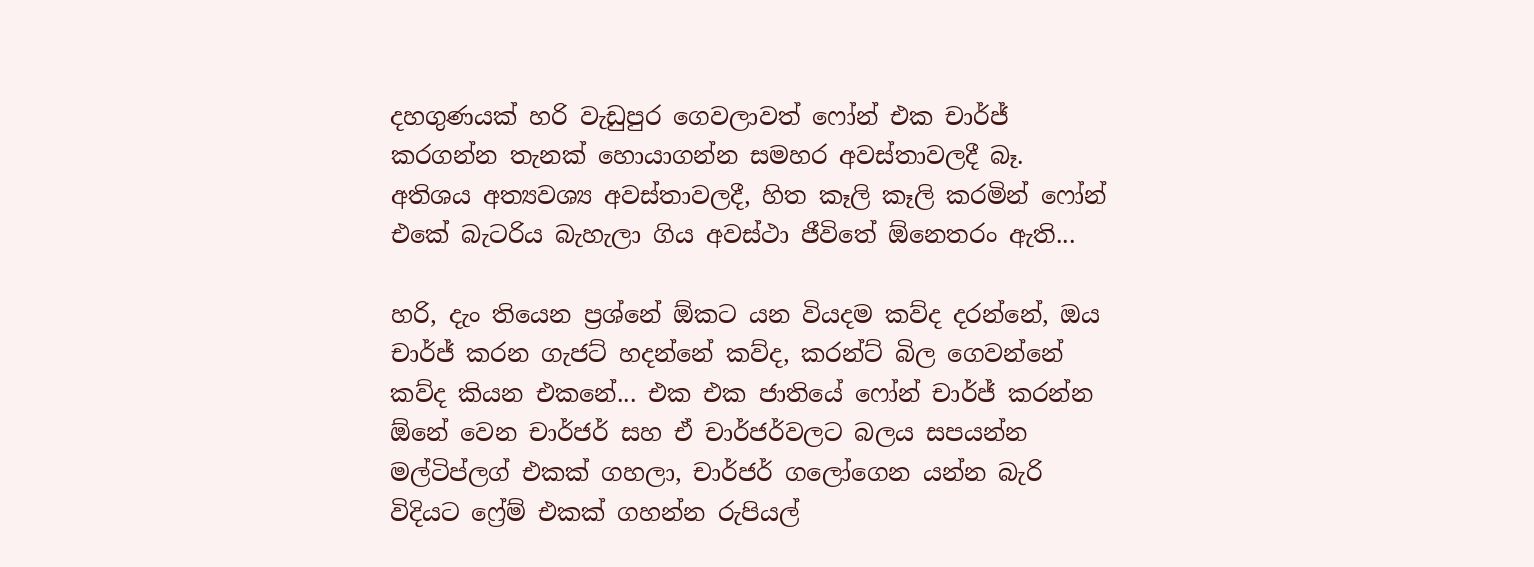දහගුණයක් හරි වැඩුපුර ගෙවලාවත් ෆෝන් එක චාර්ජ් කරගන්න තැනක් හොයාගන්න සමහර අවස්තාවලදී බෑ. අතිශය අත්‍යවශ්‍ය අවස්තාවලදී, හිත කෑලි කෑලි කරමින් ෆෝන් එකේ බැටරිය බැහැලා ගිය අවස්ථා ජීවිතේ ඕනෙතරං ඇති...

හරි, දැං තියෙන ප්‍රශ්නේ ඕකට යන වියදම කව්ද දරන්නේ, ඔය චාර්ජ් කරන ගැජට් හදන්නේ කව්ද, කරන්ට් බිල ගෙවන්නේ කව්ද කියන එකනේ... එක එක ජාතියේ ෆෝන් චාර්ජ් කරන්න ඕනේ වෙන චාර්ජර් සහ ඒ චාර්ජර්වලට බලය සපයන්න මල්ටිප්ලග් එකක් ගහලා, චාර්ජර් ගලෝගෙන යන්න බැරි විදියට ෆ්‍රේම් එකක් ගහන්න රුපියල්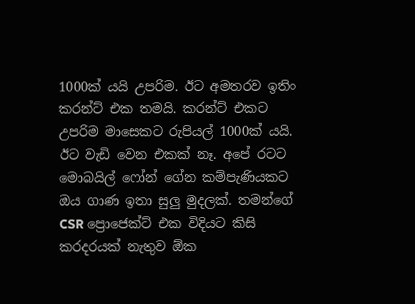1000ක් යයි උපරිම. ඊට අමතරව ඉතිං කරන්ට් එක තමයි. කරන්ට් එකට උපරිම මාසෙකට රුපියල් 1000ක් යයි. ඊට වැඩි වෙන එකක් නෑ. අපේ රටට මොබයිල් ෆෝන් ගේන කම්පැණියකට ඔය ගාණ ඉතා සුලු මුදලක්. තමන්ගේ CSR ප්‍රොජෙක්ට් එක විදියට කිසි කරදරයක් නැතුව ඕක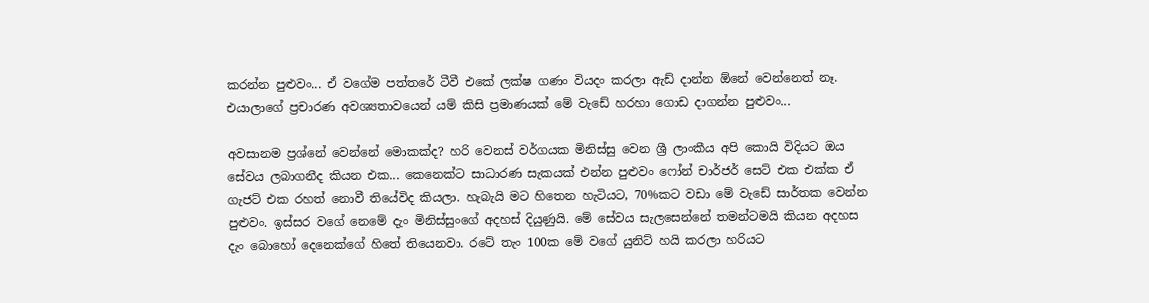කරන්න පුළුවං... ඒ වගේම පත්තරේ ටීවී එකේ ලක්ෂ ගණං වියදං කරලා ඇඩ් දාන්න ඕනේ වෙන්නෙත් නෑ. එයාලාගේ ප්‍රචාරණ අවශ්‍යතාවයෙන් යම් කිසි ප්‍රමාණයක් මේ වැඩේ හරහා ගොඩ දාගන්න පුළුවං...

අවසානම ප්‍රශ්නේ වෙන්නේ මොකක්ද? හරි වෙනස් වර්ගයක මිනිස්සු වෙන ශ්‍රී ලාංකීය අපි කොයි විදියට ඔය සේවය ලබාගනීද කියන එක... කෙනෙක්ට සාධාරණ සැකයක් එන්න පුළුවං ෆෝන් චාර්ජර් සෙට් එක එක්ක ඒ ගැජට් එක රහත් නොවී තියේවිද කියලා. හැබැයි මට හිතෙන හැටියට, 70%කට වඩා මේ වැඩේ සාර්තක වෙන්න පුළුවං. ඉස්සර වගේ නෙමේ දැං මිනිස්සුංගේ අදහස් දියුණුයි. මේ සේවය සැලසෙන්නේ තමන්ටමයි කියන අදහස දැං බොහෝ දෙනෙක්ගේ හිතේ තියෙනවා. රටේ තැං 100ක මේ වගේ යුනිට් හයි කරලා හරියට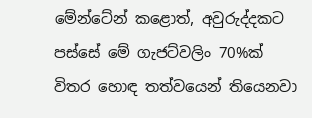මේන්ටේන් කළොත්, අවුරුද්දකට පස්සේ මේ ගැජට්වලිං 70%ක් විතර හොඳ තත්වයෙන් තියෙනවා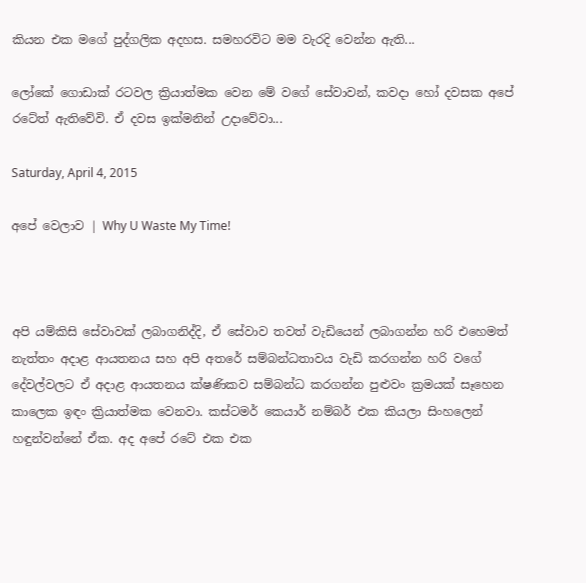කියන එක මගේ පුද්ගලික අදහස. සමහරවිට මම වැරදි වෙන්න ඇති...

ලෝකේ ගොඩාක් රටවල ක්‍රියාත්මක වෙන මේ වගේ සේවාවන්, කවදා හෝ දවසක අපේ රටේත් ඇතිවේවි. ඒ දවස ඉක්මනින් උදාවේවා...

Saturday, April 4, 2015

අපේ වෙලාව | Why U Waste My Time!



අපි යම්කිසි සේවාවක් ලබාගනිද්දි, ඒ සේවාව තවත් වැඩියෙන් ලබාගන්න හරි එහෙමත් නැත්තං අදාළ ආයතනය සහ අපි අතරේ සම්බන්ධතාවය වැඩි කරගන්න හරි වගේ දේවල්වලට ඒ අදාළ ආයතනය ක්ෂණිකව සම්බන්ධ කරගන්න පුළුවං ක්‍රමයක් සෑහෙන කාලෙක ඉඳං ක්‍රියාත්මක වෙනවා. කස්ටමර් කෙයාර් නම්බර් එක කියලා සිංහලෙන් හඳුන්වන්නේ ඒක. අද අපේ රටේ එක එක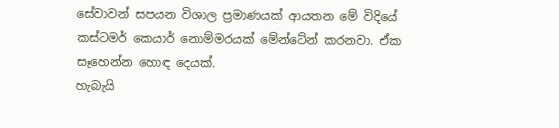සේවාවන් සපයන විශාල ප්‍රමාණයක් ආයතන මේ විදියේ කස්ටමර් කෙයාර් නොම්මරයක් මේන්ටේන් කරනවා. ඒක සෑහෙන්න හොඳ දෙයක්.
හැබැයි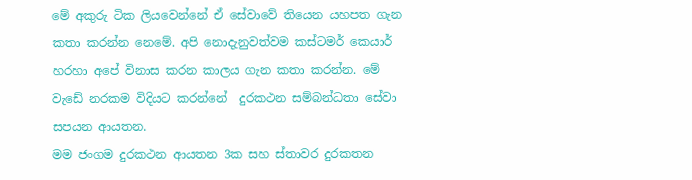මේ අකුරු ටික ලියවෙන්නේ ඒ සේවාවේ තියෙන යහපත ගැන කතා කරන්න නෙමේ. අපි නොදැනුවත්වම කස්ටමර් කෙයාර් හරහා අපේ විනාස කරන කාලය ගැන කතා කරන්න. මේ වැඩේ නරකම විදියට කරන්නේ  දුරකථන සම්බන්ධතා සේවා සපයන ආයතන.
මම ජංගම දුරකථන ආයතන 3ක සහ ස්තාවර දුරකතන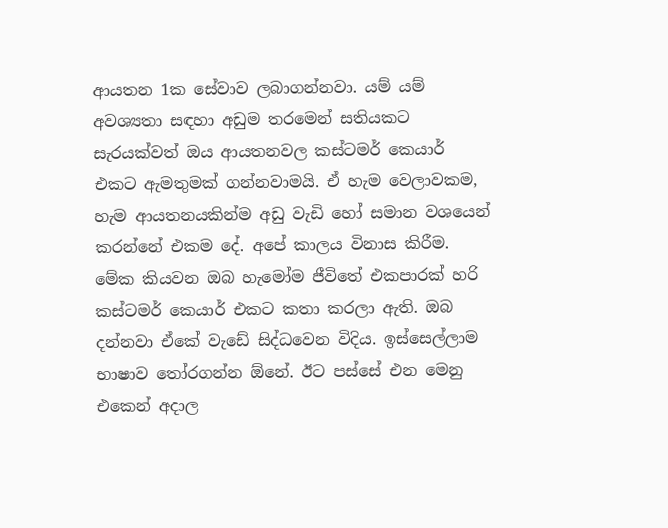ආයතන 1ක සේවාව ලබාගන්නවා. යම් යම් අවශ්‍යතා සඳහා අඩුම තරමෙන් සතියකට සැරයක්වත් ඔය ආයතනවල කස්ටමර් කෙයාර් එකට ඇමතුමක් ගන්නවාමයි. ඒ හැම වෙලාවකම, හැම ආයතනයකින්ම අඩු වැඩි හෝ සමාන වශයෙන් කරන්නේ එකම දේ. අපේ කාලය විනාස කිරීම.
මේක කියවන ඔබ හැමෝම ජීවිතේ එකපාරක් හරි කස්ටමර් කෙයාර් එකට කතා කරලා ඇති. ඔබ දන්නවා ඒකේ වැඩේ සිද්ධවෙන විදිය. ඉස්සෙල්ලාම භාෂාව තෝරගන්න ඕනේ. ඊට පස්සේ එන මෙනු එකෙන් අදාල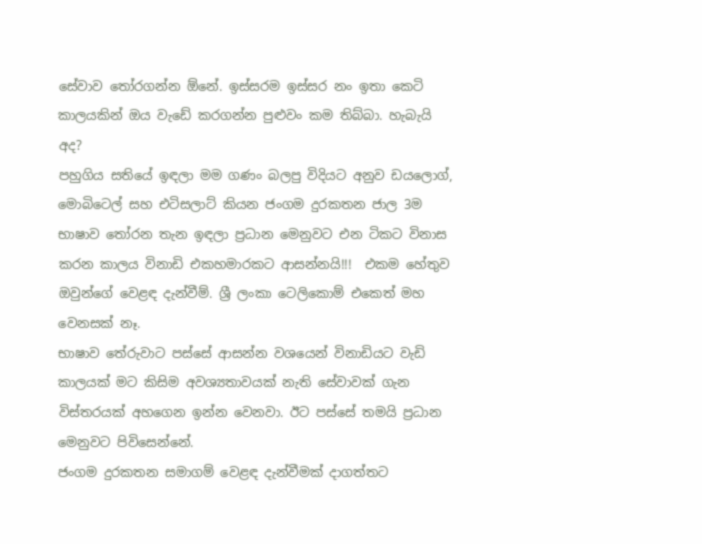සේවාව තෝරගන්න ඕනේ. ඉස්සරම ඉස්සර නං ඉතා කෙටි කාලයකින් ඔය වැඩේ කරගන්න පුළුවං කම තිබ්බා. හැබැයි අද?
පහුගිය සතියේ ඉඳලා මම ගණං බලපු විදියට අනුව ඩයලොග්, මොබිටෙල් සහ එටිසලාට් කියන ජංගම දුරකතන ජාල 3ම භාෂාව තෝරන තැන ඉඳලා ප්‍රධාන මෙනුවට එන ටිකට විනාස කරන කාලය විනාඩි එකහමාරකට ආසන්නයි!!!  එකම හේතුව ඔවුන්ගේ වෙළඳ දැන්වීම්. ශ්‍රී ලංකා ටෙලිකොම් එකෙත් මහ වෙනසක් නෑ.
භාෂාව තේරුවාට පස්සේ ආසන්න වශයෙන් විනාඩියට වැඩි කාලයක් මට කිසිම අවශ්‍යතාවයක් නැති සේවාවක් ගැන විස්තරයක් අහගෙන ඉන්න වෙනවා. ඊට පස්සේ තමයි ප්‍රධාන මෙනුවට පිවිසෙන්නේ.
ජංගම දුරකතන සමාගම් වෙළඳ දැන්වීමක් දාගත්තට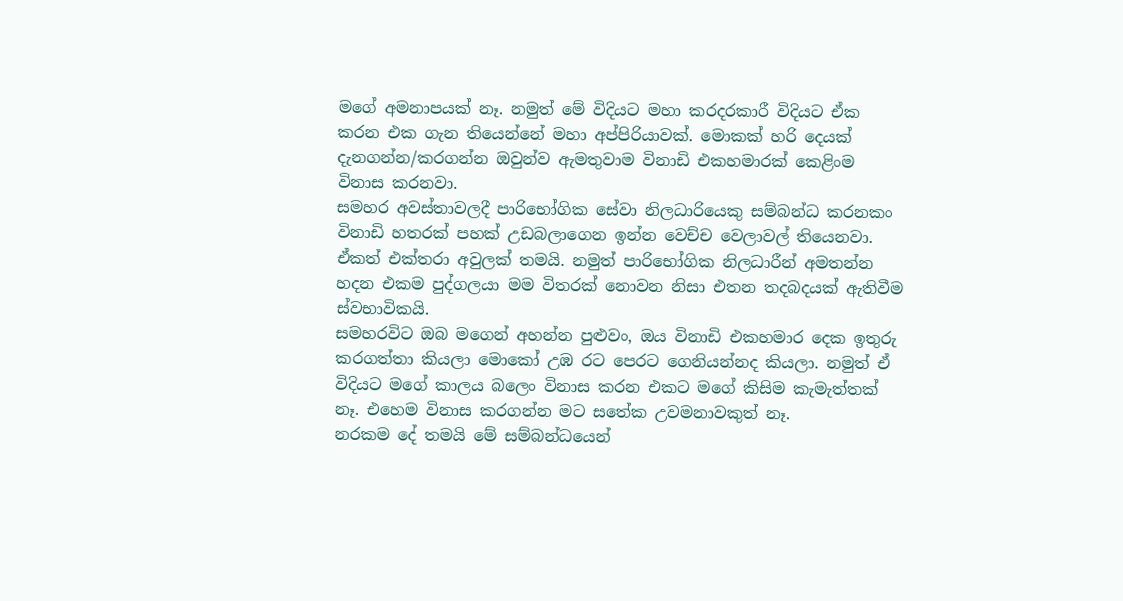මගේ අමනාපයක් නෑ. නමුත් මේ විදියට මහා කරදරකාරී විදියට ඒක කරන එක ගැන තියෙන්නේ මහා අප්පිරියාවක්. මොකක් හරි දෙයක් දැනගන්න/කරගන්න ඔවුන්ව ඇමතුවාම විනාඩි එකහමාරක් කෙළිංම විනාස කරනවා.
සමහර අවස්තාවලදී පාරිභෝගික සේවා නිලධාරියෙකු සම්බන්ධ කරනකං විනාඩි හතරක් පහක් උඩබලාගෙන ඉන්න වෙච්ච වෙලාවල් තියෙනවා. ඒකත් එක්තරා අවුලක් තමයි. නමුත් පාරිභෝගික නිලධාරීන් අමතන්න හදන එකම පුද්ගලයා මම විතරක් නොවන නිසා එතන තදබදයක් ඇතිවීම ස්වභාවිකයි.
සමහරවිට ඔබ මගෙන් අහන්න පුළුවං, ඔය විනාඩි එකහමාර දෙක ඉතුරු කරගත්තා කියලා මොකෝ උඹ රට පෙරට ගෙනියන්නද කියලා. නමුත් ඒ විදියට මගේ කාලය බලෙං විනාස කරන එකට මගේ කිසිම කැමැත්තක් නෑ. එහෙම විනාස කරගන්න මට සතේක උවමනාවකුත් නෑ.
නරකම දේ තමයි මේ සම්බන්ධයෙන්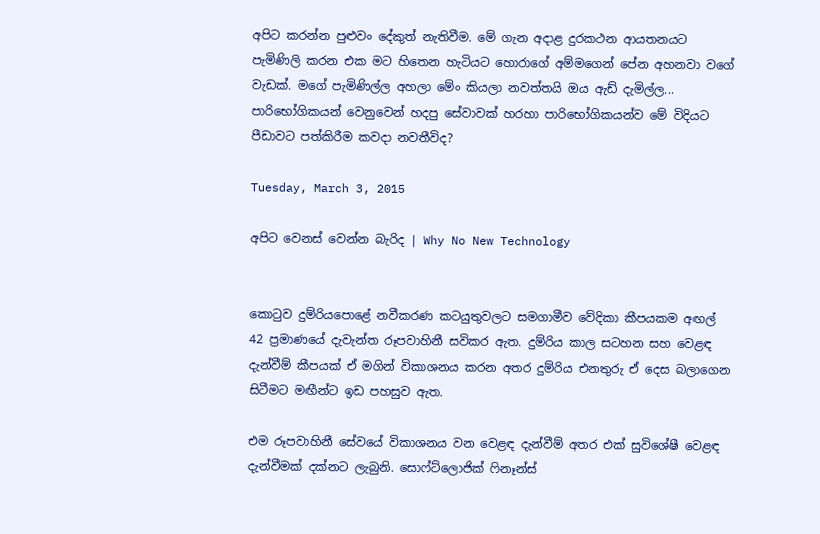අපිට කරන්න පුළුවං දේකුත් නැතිවීම. මේ ගැන අදාළ දුරකථන ආයතනයට පැමිණිලි කරන එක මට හිතෙන හැටියට හොරාගේ අම්මගෙන් පේන අහනවා වගේ වැඩක්. මගේ පැමිණිල්ල අහලා මේං කියලා නවත්තයි ඔය ඇඩ් දැමිල්ල...
පාරිභෝගිකයන් වෙනුවෙන් හදපු සේවාවක් හරහා පාරිභෝගිකයන්ව මේ විදියට පීඩාවට පත්කිරීම කවදා නවතීවිද?

Tuesday, March 3, 2015

අපිට වෙනස් වෙන්න බැරිද | Why No New Technology


කොටුව දුම්රියපොළේ නවීකරණ කටයුතුවලට සමගාමීව වේදිකා කීපයකම අඟල් 42 ප්‍රමාණයේ දැවැන්ත රූපවාහිනී සවිකර ඇත. දුම්රිය කාල සටහන සහ වෙළඳ දැන්වීම් කීපයක් ඒ මගින් විකාශනය කරන අතර දුම්රිය එනතුරු ඒ දෙස බලාගෙන සිටීමට මඟීන්ට ඉඩ පහසුව ඇත.

එම රූපවාහිනී සේවයේ විකාශනය වන වෙළඳ දැන්වීම් අතර එක් සුවිශේෂී වෙළඳ දැන්වීමක් දක්නට ලැබුනි. සොෆ්ට්ලොජික් ෆිනෑන්ස්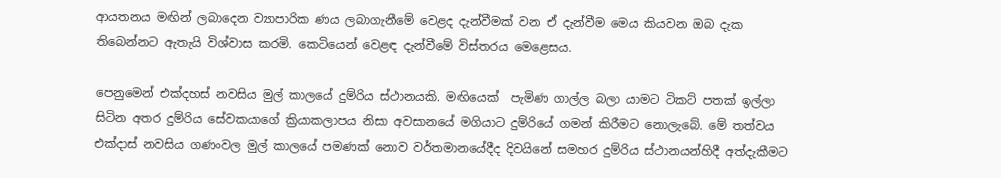ආයතනය මඟින් ලබාදෙන ව්‍යාපාරික ණය ලබාගැනීමේ වෙළද දැන්වීමක් වන ඒ දැන්වීම මෙය කියවන ඔබ දැක තිබෙන්නට ඇතැයි විශ්වාස කරමි. කෙටියෙන් වෙළඳ දැන්වීමේ විස්තරය මෙළෙසය.

පෙනුමෙන් එක්දහස් නවසිය මුල් කාලයේ දුම්රිය ස්ථානයකි. මඟියෙක්  පැමිණ ගාල්ල බලා යාමට ටිකට් පතක් ඉල්ලා සිටින අතර දුම්රිය සේවකයාගේ ක්‍රියාකලාපය නිසා අවසානයේ මගියාට දුම්රියේ ගමන් කිරීමට නොලැබේ. මේ තත්වය එක්දාස් නවසිය ගණංවල මුල් කාලයේ පමණක් නොව වර්තමානයේදීද දිවයිනේ සමහර දුම්රිය ස්ථානයන්හිදී අත්දැකීමට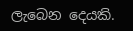ලැබෙන දෙයකි.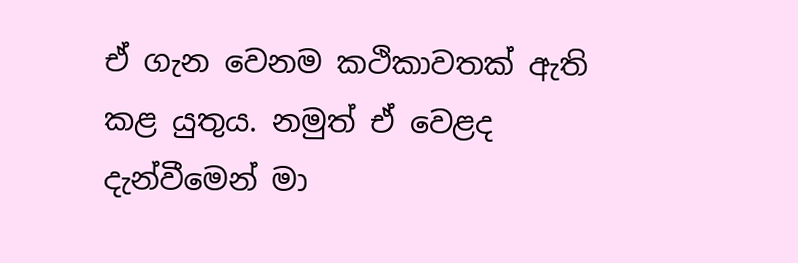ඒ ගැන වෙනම කථිකාවතක් ඇති කළ යුතුය. නමුත් ඒ වෙළද දැන්වීමෙන් මා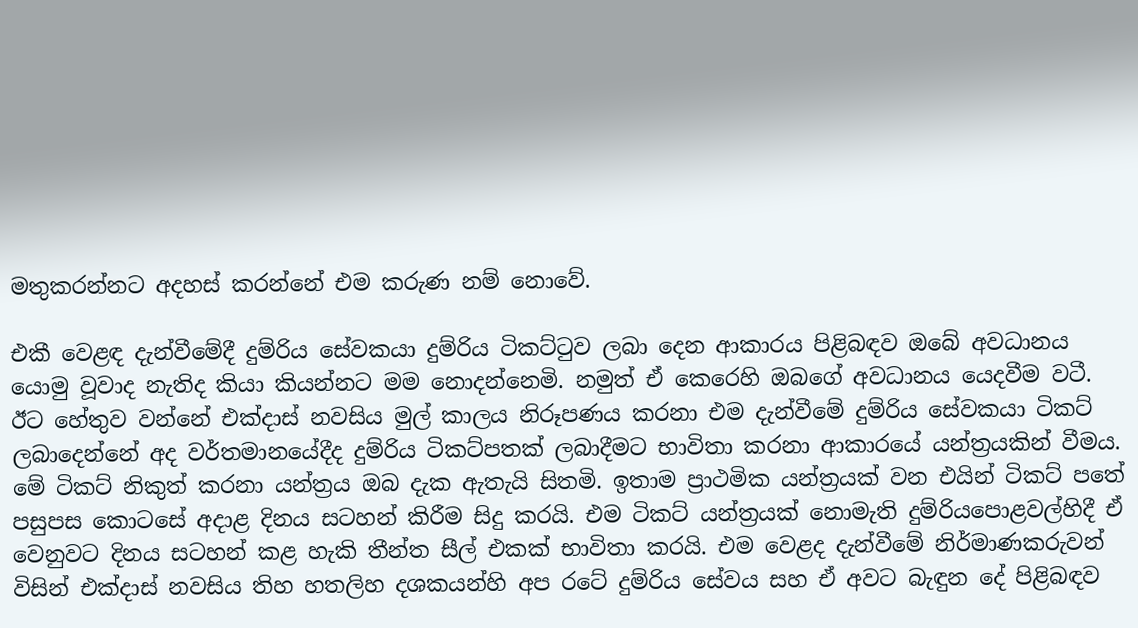මතුකරන්නට අදහස් කරන්නේ එම කරුණ නම් නොවේ.

එකී වෙළඳ දැන්වීමේදී දුම්රිය සේවකයා දුම්රිය ටිකට්ටුව ලබා දෙන ආකාරය පිළිබඳව ඔබේ අවධානය යොමු වූවාද නැතිද කියා කියන්නට මම නොදන්නෙමි. නමුත් ඒ කෙරෙහි ඔබගේ අවධානය යෙදවීම වටී. ඊට හේතුව වන්නේ එක්දාස් නවසිය මුල් කාලය නිරූපණය කරනා එම දැන්වීමේ දුම්රිය සේවකයා ටිකට් ලබාදෙන්නේ අද වර්තමානයේදීද දුම්රිය ටිකට්පතක් ලබාදීමට භාවිතා කරනා ආකාරයේ යන්ත්‍රයකින් වීමය. මේ ටිකට් නිකුත් කරනා යන්ත්‍රය ඔබ දැක ඇතැයි සිතමි. ඉතාම ප්‍රාථමික යන්ත්‍රයක් වන එයින් ටිකට් පතේ පසුපස කොටසේ අදාළ දිනය සටහන් කිරීම සිදු කරයි. එම ටිකට් යන්ත්‍රයක් නොමැති දුම්රියපොළවල්හිදී ඒ වෙනුවට දිනය සටහන් කළ හැකි තීන්ත සීල් එකක් භාවිතා කරයි. එම වෙළද දැන්වීමේ නිර්මාණකරුවන් විසින් එක්දාස් නවසිය තිහ හතලිහ දශකයන්හි අප රටේ දුම්රිය සේවය සහ ඒ අවට බැඳුන දේ පිළිබඳව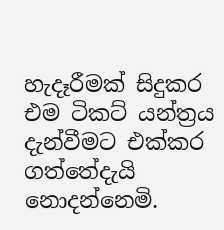හැදෑරීමක් සිදුකර එම ටිකට් යන්ත්‍රය දැන්වීමට එක්කර ගත්තේදැයි නොදන්නෙමි.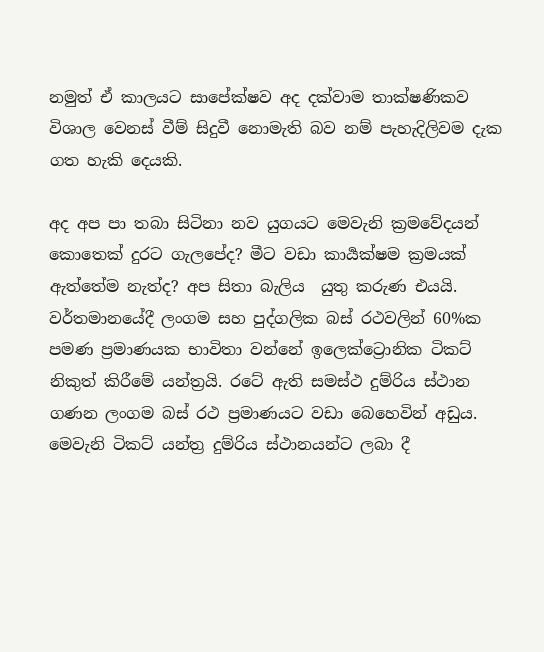නමුත් ඒ කාලයට සාපේක්ෂව අද දක්වාම තාක්ෂණිකව විශාල වෙනස් වීම් සිදුවී නොමැති බව නම් පැහැදිලිවම දැක ගත හැකි දෙයකි.

අද අප පා තබා සිටිනා නව යුගයට මෙවැනි ක්‍රමවේදයන් කොතෙක් දුරට ගැලපේද? මීට වඩා කාර්‍යක්ෂම ක්‍රමයක් ඇත්තේම නැත්ද? අප සිතා බැලිය  යුතු කරුණ එයයි. වර්තමානයේදී ලංගම සහ පුද්ගලික බස් රථවලින් 60%ක පමණ ප්‍රමාණයක භාවිතා වන්නේ ඉලෙක්ට්‍රොනික ටිකට් නිකුත් කිරීමේ යන්ත්‍රයි. රටේ ඇති සමස්ථ දුම්රිය ස්ථාන ගණන ලංගම බස් රථ ප්‍රමාණයට වඩා බෙහෙවින් අඩුය. මෙවැනි ටිකට් යන්ත්‍ර දුම්රිය ස්ථානයන්ට ලබා දී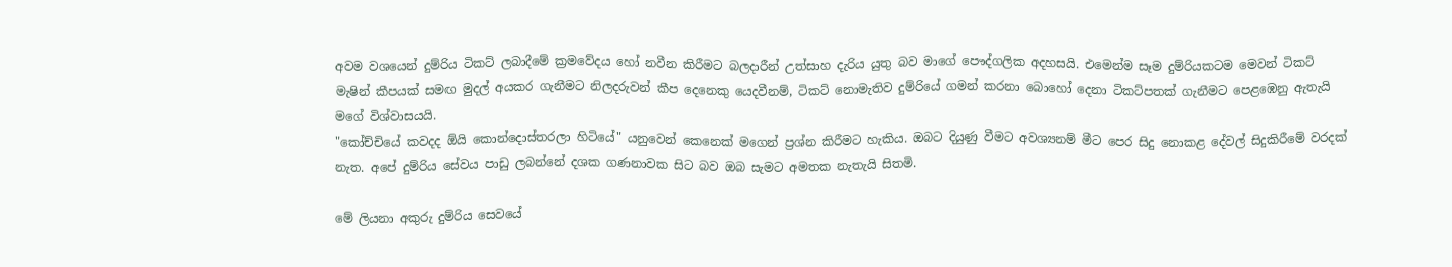අවම වශයෙන් දුම්රිය ටිකට් ලබාදීමේ ක්‍රමවේදය හෝ නවීන කිරීමට බලදාරීන් උත්සාහ දැරිය යුතු බව මාගේ පෞද්ගලික අදහසයි. එමෙන්ම සෑම දුම්රියකටම මෙවන් ටිකට් මැෂින් කීපයක් සමඟ මුදල් අයකර ගැනීමට නිලදරුවන් කීප දෙනෙකු යෙදවීනම්, ටිකට් නොමැතිව දුම්රියේ ගමන් කරනා බොහෝ දෙනා ටිකට්පතක් ගැනීමට පෙළඹෙනු ඇතැයි මගේ විශ්වාසයයි.
"කෝච්චියේ කවදද ඕයි කොන්දොස්තරලා හිටියේ" යනුවෙන් කෙනෙක් මගෙන් ප්‍රශ්න කිරීමට හැකිය. ඔබට දියුණු වීමට අවශ්‍යනම් මීට පෙර සිදු නොකළ දේවල් සිදුකිරීමේ වරදක් නැත. අපේ දුම්රිය සේවය පාඩු ලබන්නේ දශක ගණනාවක සිට බව ඔබ සැමට අමතක නැතැයි සිතමි.

මේ ලියනා අකුරු දුම්රිය සෙවයේ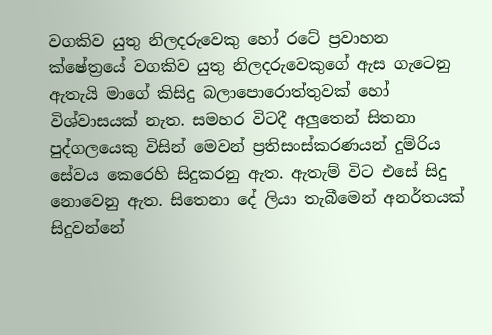වගකිව යුතු නිලදරුවෙකු හෝ රටේ ප්‍රවාහන ක්ෂේත්‍රයේ වගකිව යුතු නිලදරුවෙකුගේ ඇස ගැටෙනු ඇතැයි මාගේ කිසිදු බලාපොරොත්තුවක් හෝ විශ්වාසයක් නැත. සමහර විටදී අලුතෙන් සිතනා පුද්ගලයෙකු විසින් මෙවන් ප්‍රතිසංස්කරණයන් දුම්රිය සේවය කෙරෙහි සිදුකරනු ඇත. ඇතැම් විට එසේ සිදු නොවෙනු ඇත. සිතෙනා දේ ලියා තැබීමෙන් අනර්තයක් සිදුවන්නේ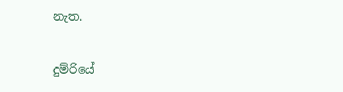නැත.

දුම්රියේ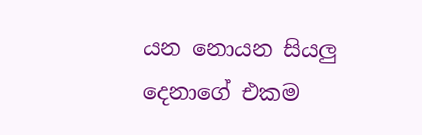යන නොයන සියලු දෙනාගේ එකම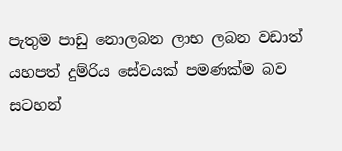පැතුම පාඩු නොලබන ලාභ ලබන වඩාත් යහපත් දුම්රිය සේවයක් පමණක්ම බව සටහන්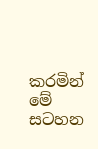කරමින් මේ සටහන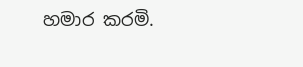හමාර කරමි.